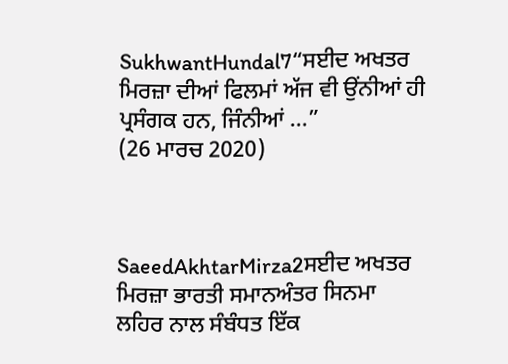SukhwantHundal7“ਸਈਦ ਅਖਤਰ ਮਿਰਜ਼ਾ ਦੀਆਂ ਫਿਲਮਾਂ ਅੱਜ ਵੀ ਉਂਨੀਆਂ ਹੀ ਪ੍ਰਸੰਗਕ ਹਨ, ਜਿੰਨੀਆਂ ...”
(26 ਮਾਰਚ 2020)



SaeedAkhtarMirza2ਸਈਦ ਅਖਤਰ ਮਿਰਜ਼ਾ ਭਾਰਤੀ ਸਮਾਨਅੰਤਰ ਸਿਨਮਾ ਲਹਿਰ ਨਾਲ ਸੰਬੰਧਤ ਇੱਕ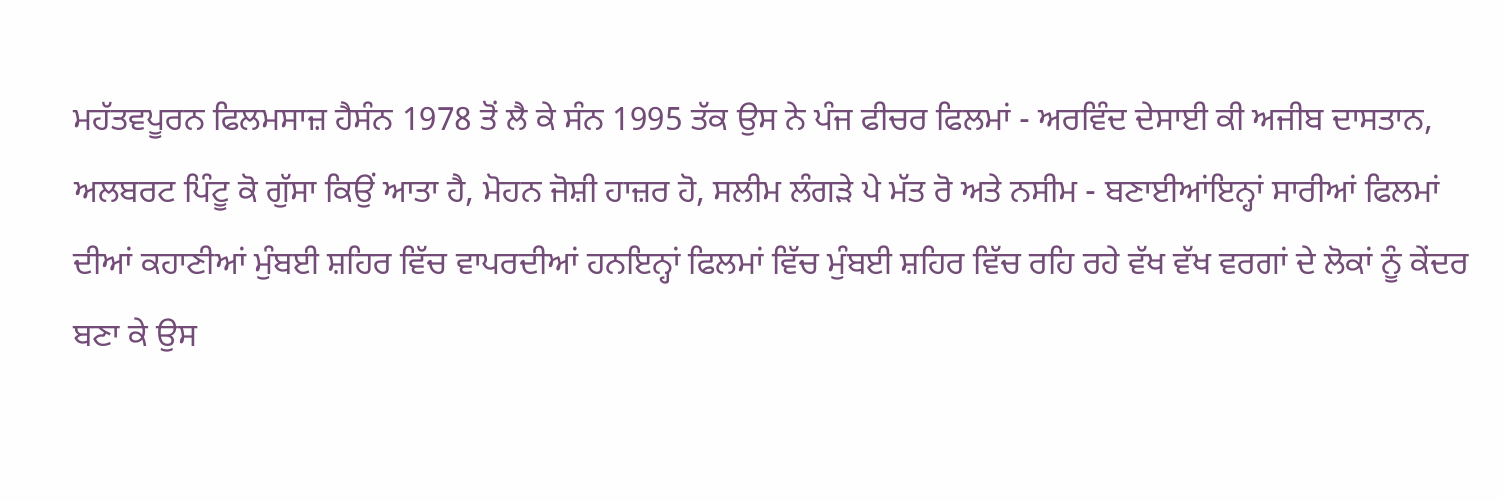ਮਹੱਤਵਪੂਰਨ ਫਿਲਮਸਾਜ਼ ਹੈਸੰਨ 1978 ਤੋਂ ਲੈ ਕੇ ਸੰਨ 1995 ਤੱਕ ਉਸ ਨੇ ਪੰਜ ਫੀਚਰ ਫਿਲਮਾਂ - ਅਰਵਿੰਦ ਦੇਸਾਈ ਕੀ ਅਜੀਬ ਦਾਸਤਾਨ, ਅਲਬਰਟ ਪਿੰਟੂ ਕੋ ਗੁੱਸਾ ਕਿਉਂ ਆਤਾ ਹੈ, ਮੋਹਨ ਜੋਸ਼ੀ ਹਾਜ਼ਰ ਹੋ, ਸਲੀਮ ਲੰਗੜੇ ਪੇ ਮੱਤ ਰੋ ਅਤੇ ਨਸੀਮ - ਬਣਾਈਆਂਇਨ੍ਹਾਂ ਸਾਰੀਆਂ ਫਿਲਮਾਂ ਦੀਆਂ ਕਹਾਣੀਆਂ ਮੁੰਬਈ ਸ਼ਹਿਰ ਵਿੱਚ ਵਾਪਰਦੀਆਂ ਹਨਇਨ੍ਹਾਂ ਫਿਲਮਾਂ ਵਿੱਚ ਮੁੰਬਈ ਸ਼ਹਿਰ ਵਿੱਚ ਰਹਿ ਰਹੇ ਵੱਖ ਵੱਖ ਵਰਗਾਂ ਦੇ ਲੋਕਾਂ ਨੂੰ ਕੇਂਦਰ ਬਣਾ ਕੇ ਉਸ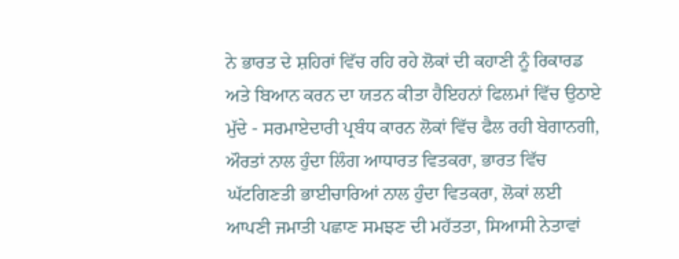ਨੇ ਭਾਰਤ ਦੇ ਸ਼ਹਿਰਾਂ ਵਿੱਚ ਰਹਿ ਰਹੇ ਲੋਕਾਂ ਦੀ ਕਹਾਣੀ ਨੂੰ ਰਿਕਾਰਡ ਅਤੇ ਬਿਆਨ ਕਰਨ ਦਾ ਯਤਨ ਕੀਤਾ ਹੈਇਹਨਾਂ ਫਿਲਮਾਂ ਵਿੱਚ ਉਠਾਏ ਮੁੱਦੇ - ਸਰਮਾਏਦਾਰੀ ਪ੍ਰਬੰਧ ਕਾਰਨ ਲੋਕਾਂ ਵਿੱਚ ਫੈਲ ਰਹੀ ਬੇਗਾਨਗੀ, ਔਰਤਾਂ ਨਾਲ ਹੁੰਦਾ ਲਿੰਗ ਆਧਾਰਤ ਵਿਤਕਰਾ, ਭਾਰਤ ਵਿੱਚ ਘੱਟਗਿਣਤੀ ਭਾਈਚਾਰਿਆਂ ਨਾਲ ਹੁੰਦਾ ਵਿਤਕਰਾ, ਲੋਕਾਂ ਲਈ ਆਪਣੀ ਜਮਾਤੀ ਪਛਾਣ ਸਮਝਣ ਦੀ ਮਹੱਤਤਾ, ਸਿਆਸੀ ਨੇਤਾਵਾਂ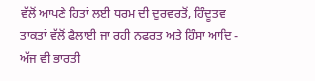ਵੱਲੋਂ ਆਪਣੇ ਹਿਤਾਂ ਲਈ ਧਰਮ ਦੀ ਦੁਰਵਰਤੋਂ, ਹਿੰਦੂਤਵ ਤਾਕਤਾਂ ਵੱਲੋਂ ਫੈਲਾਈ ਜਾ ਰਹੀ ਨਫਰਤ ਅਤੇ ਹਿੰਸਾ ਆਦਿ - ਅੱਜ ਵੀ ਭਾਰਤੀ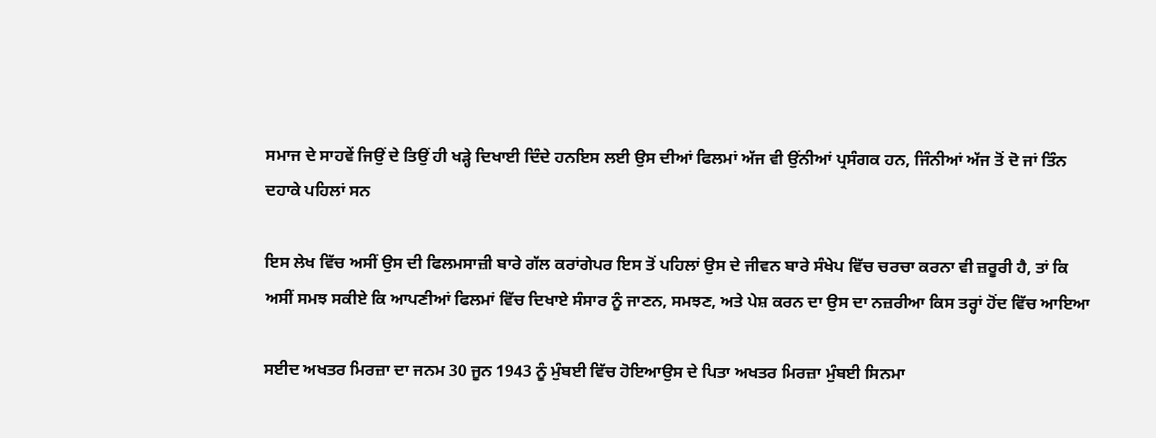ਸਮਾਜ ਦੇ ਸਾਹਵੇਂ ਜਿਉਂ ਦੇ ਤਿਉਂ ਹੀ ਖੜ੍ਹੇ ਦਿਖਾਈ ਦਿੰਦੇ ਹਨਇਸ ਲਈ ਉਸ ਦੀਆਂ ਫਿਲਮਾਂ ਅੱਜ ਵੀ ਉਂਨੀਆਂ ਪ੍ਰਸੰਗਕ ਹਨ, ਜਿੰਨੀਆਂ ਅੱਜ ਤੋਂ ਦੋ ਜਾਂ ਤਿੰਨ ਦਹਾਕੇ ਪਹਿਲਾਂ ਸਨ

ਇਸ ਲੇਖ ਵਿੱਚ ਅਸੀਂ ਉਸ ਦੀ ਫਿਲਮਸਾਜ਼ੀ ਬਾਰੇ ਗੱਲ ਕਰਾਂਗੇਪਰ ਇਸ ਤੋਂ ਪਹਿਲਾਂ ਉਸ ਦੇ ਜੀਵਨ ਬਾਰੇ ਸੰਖੇਪ ਵਿੱਚ ਚਰਚਾ ਕਰਨਾ ਵੀ ਜ਼ਰੂਰੀ ਹੈ, ਤਾਂ ਕਿ ਅਸੀਂ ਸਮਝ ਸਕੀਏ ਕਿ ਆਪਣੀਆਂ ਫਿਲਮਾਂ ਵਿੱਚ ਦਿਖਾਏ ਸੰਸਾਰ ਨੂੰ ਜਾਣਨ, ਸਮਝਣ, ਅਤੇ ਪੇਸ਼ ਕਰਨ ਦਾ ਉਸ ਦਾ ਨਜ਼ਰੀਆ ਕਿਸ ਤਰ੍ਹਾਂ ਹੋਂਦ ਵਿੱਚ ਆਇਆ

ਸਈਦ ਅਖਤਰ ਮਿਰਜ਼ਾ ਦਾ ਜਨਮ 30 ਜੂਨ 1943 ਨੂੰ ਮੁੰਬਈ ਵਿੱਚ ਹੋਇਆਉਸ ਦੇ ਪਿਤਾ ਅਖਤਰ ਮਿਰਜ਼ਾ ਮੁੰਬਈ ਸਿਨਮਾ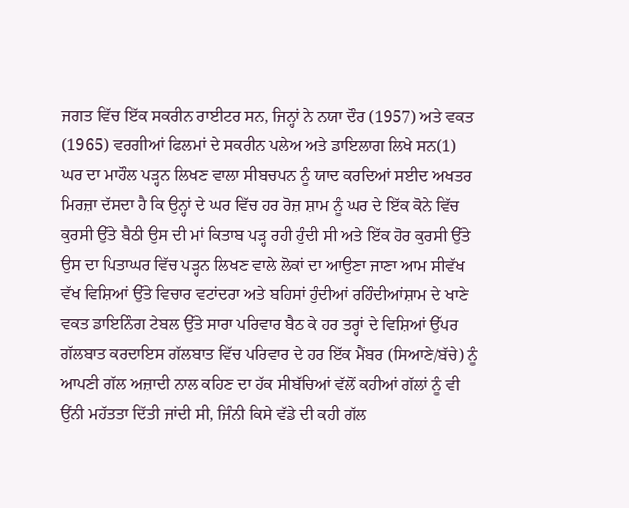ਜਗਤ ਵਿੱਚ ਇੱਕ ਸਕਰੀਨ ਰਾਈਟਰ ਸਨ, ਜਿਨ੍ਹਾਂ ਨੇ ਨਯਾ ਦੌਰ (1957) ਅਤੇ ਵਕਤ (1965) ਵਰਗੀਆਂ ਫਿਲਮਾਂ ਦੇ ਸਕਰੀਨ ਪਲੇਅ ਅਤੇ ਡਾਇਲਾਗ ਲਿਖੇ ਸਨ(1) ਘਰ ਦਾ ਮਾਹੌਲ ਪੜ੍ਹਨ ਲਿਖਣ ਵਾਲਾ ਸੀਬਚਪਨ ਨੂੰ ਯਾਦ ਕਰਦਿਆਂ ਸਈਦ ਅਖਤਰ ਮਿਰਜ਼ਾ ਦੱਸਦਾ ਹੈ ਕਿ ਉਨ੍ਹਾਂ ਦੇ ਘਰ ਵਿੱਚ ਹਰ ਰੋਜ਼ ਸ਼ਾਮ ਨੂੰ ਘਰ ਦੇ ਇੱਕ ਕੋਨੇ ਵਿੱਚ ਕੁਰਸੀ ਉੱਤੇ ਬੈਠੀ ਉਸ ਦੀ ਮਾਂ ਕਿਤਾਬ ਪੜ੍ਹ ਰਹੀ ਹੁੰਦੀ ਸੀ ਅਤੇ ਇੱਕ ਹੋਰ ਕੁਰਸੀ ਉੱਤੇ ਉਸ ਦਾ ਪਿਤਾਘਰ ਵਿੱਚ ਪੜ੍ਹਨ ਲਿਖਣ ਵਾਲੇ ਲੋਕਾਂ ਦਾ ਆਉਣਾ ਜਾਣਾ ਆਮ ਸੀਵੱਖ ਵੱਖ ਵਿਸ਼ਿਆਂ ਉੱਤੇ ਵਿਚਾਰ ਵਟਾਂਦਰਾ ਅਤੇ ਬਹਿਸਾਂ ਹੁੰਦੀਆਂ ਰਹਿੰਦੀਆਂਸ਼ਾਮ ਦੇ ਖਾਣੇ ਵਕਤ ਡਾਇਨਿੰਗ ਟੇਬਲ ਉੱਤੇ ਸਾਰਾ ਪਰਿਵਾਰ ਬੈਠ ਕੇ ਹਰ ਤਰ੍ਹਾਂ ਦੇ ਵਿਸ਼ਿਆਂ ਉੱਪਰ ਗੱਲਬਾਤ ਕਰਦਾਇਸ ਗੱਲਬਾਤ ਵਿੱਚ ਪਰਿਵਾਰ ਦੇ ਹਰ ਇੱਕ ਮੈਂਬਰ (ਸਿਆਣੇ/ਬੱਚੇ) ਨੂੰ ਆਪਣੀ ਗੱਲ ਅਜ਼ਾਦੀ ਨਾਲ ਕਹਿਣ ਦਾ ਹੱਕ ਸੀਬੱਚਿਆਂ ਵੱਲੋਂ ਕਹੀਆਂ ਗੱਲਾਂ ਨੂੰ ਵੀ ਉਂਨੀ ਮਹੱਤਤਾ ਦਿੱਤੀ ਜਾਂਦੀ ਸੀ, ਜਿੰਨੀ ਕਿਸੇ ਵੱਡੇ ਦੀ ਕਹੀ ਗੱਲ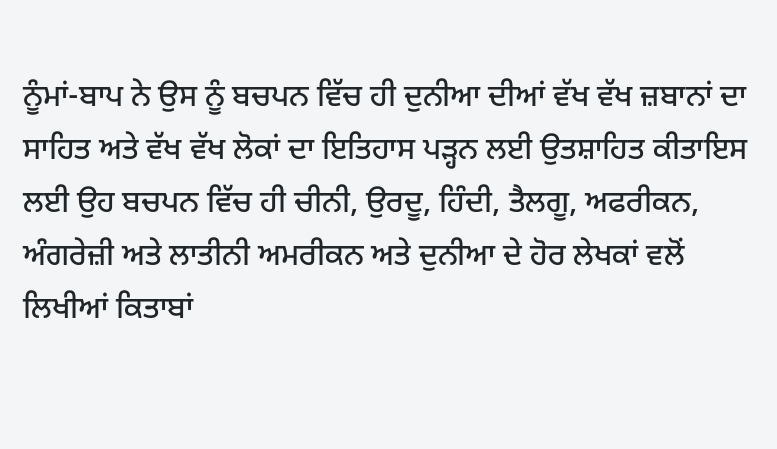ਨੂੰਮਾਂ-ਬਾਪ ਨੇ ਉਸ ਨੂੰ ਬਚਪਨ ਵਿੱਚ ਹੀ ਦੁਨੀਆ ਦੀਆਂ ਵੱਖ ਵੱਖ ਜ਼ਬਾਨਾਂ ਦਾ ਸਾਹਿਤ ਅਤੇ ਵੱਖ ਵੱਖ ਲੋਕਾਂ ਦਾ ਇਤਿਹਾਸ ਪੜ੍ਹਨ ਲਈ ਉਤਸ਼ਾਹਿਤ ਕੀਤਾਇਸ ਲਈ ਉਹ ਬਚਪਨ ਵਿੱਚ ਹੀ ਚੀਨੀ, ਉਰਦੂ, ਹਿੰਦੀ, ਤੈਲਗੂ, ਅਫਰੀਕਨ, ਅੰਗਰੇਜ਼ੀ ਅਤੇ ਲਾਤੀਨੀ ਅਮਰੀਕਨ ਅਤੇ ਦੁਨੀਆ ਦੇ ਹੋਰ ਲੇਖਕਾਂ ਵਲੋਂ ਲਿਖੀਆਂ ਕਿਤਾਬਾਂ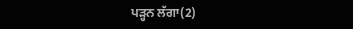ਪੜ੍ਹਨ ਲੱਗਾ(2)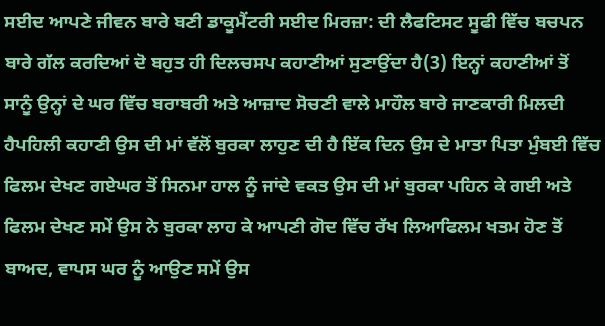ਸਈਦ ਆਪਣੇ ਜੀਵਨ ਬਾਰੇ ਬਣੀ ਡਾਕੂਮੈਂਟਰੀ ਸਈਦ ਮਿਰਜ਼ਾ: ਦੀ ਲੈਫਟਿਸਟ ਸੂਫੀ ਵਿੱਚ ਬਚਪਨ ਬਾਰੇ ਗੱਲ ਕਰਦਿਆਂ ਦੋ ਬਹੁਤ ਹੀ ਦਿਲਚਸਪ ਕਹਾਣੀਆਂ ਸੁਣਾਉਂਦਾ ਹੈ(3) ਇਨ੍ਹਾਂ ਕਹਾਣੀਆਂ ਤੋਂ ਸਾਨੂੰ ਉਨ੍ਹਾਂ ਦੇ ਘਰ ਵਿੱਚ ਬਰਾਬਰੀ ਅਤੇ ਆਜ਼ਾਦ ਸੋਚਣੀ ਵਾਲੇ ਮਾਹੌਲ ਬਾਰੇ ਜਾਣਕਾਰੀ ਮਿਲਦੀ ਹੈਪਹਿਲੀ ਕਹਾਣੀ ਉਸ ਦੀ ਮਾਂ ਵੱਲੋਂ ਬੁਰਕਾ ਲਾਹੁਣ ਦੀ ਹੈ ਇੱਕ ਦਿਨ ਉਸ ਦੇ ਮਾਤਾ ਪਿਤਾ ਮੁੰਬਈ ਵਿੱਚ ਫਿਲਮ ਦੇਖਣ ਗਏਘਰ ਤੋਂ ਸਿਨਮਾ ਹਾਲ ਨੂੰ ਜਾਂਦੇ ਵਕਤ ਉਸ ਦੀ ਮਾਂ ਬੁਰਕਾ ਪਹਿਨ ਕੇ ਗਈ ਅਤੇ ਫਿਲਮ ਦੇਖਣ ਸਮੇਂ ਉਸ ਨੇ ਬੁਰਕਾ ਲਾਹ ਕੇ ਆਪਣੀ ਗੋਦ ਵਿੱਚ ਰੱਖ ਲਿਆਫਿਲਮ ਖਤਮ ਹੋਣ ਤੋਂ ਬਾਅਦ, ਵਾਪਸ ਘਰ ਨੂੰ ਆਉਣ ਸਮੇਂ ਉਸ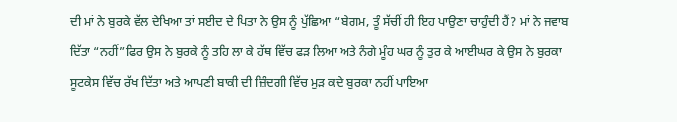ਦੀ ਮਾਂ ਨੇ ਬੁਰਕੇ ਵੱਲ ਦੇਖਿਆ ਤਾਂ ਸਈਦ ਦੇ ਪਿਤਾ ਨੇ ਉਸ ਨੂੰ ਪੁੱਛਿਆ “ਬੇਗਮ, ਤੂੰ ਸੱਚੀਂ ਹੀ ਇਹ ਪਾਉਣਾ ਚਾਹੁੰਦੀ ਹੈਂ? ਮਾਂ ਨੇ ਜਵਾਬ ਦਿੱਤਾ “ਨਹੀਂ”ਫਿਰ ਉਸ ਨੇ ਬੁਰਕੇ ਨੂੰ ਤਹਿ ਲਾ ਕੇ ਹੱਥ ਵਿੱਚ ਫੜ ਲਿਆ ਅਤੇ ਨੰਗੇ ਮੂੰਹ ਘਰ ਨੂੰ ਤੁਰ ਕੇ ਆਈਘਰ ਕੇ ਉਸ ਨੇ ਬੁਰਕਾ ਸੂਟਕੇਸ ਵਿੱਚ ਰੱਖ ਦਿੱਤਾ ਅਤੇ ਆਪਣੀ ਬਾਕੀ ਦੀ ਜ਼ਿੰਦਗੀ ਵਿੱਚ ਮੁੜ ਕਦੇ ਬੁਰਕਾ ਨਹੀਂ ਪਾਇਆ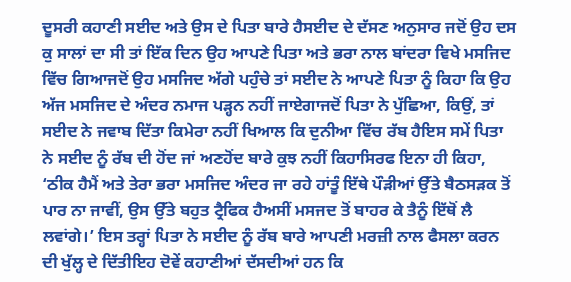ਦੂਸਰੀ ਕਹਾਣੀ ਸਈਦ ਅਤੇ ਉਸ ਦੇ ਪਿਤਾ ਬਾਰੇ ਹੈਸਈਦ ਦੇ ਦੱਸਣ ਅਨੁਸਾਰ ਜਦੋਂ ਉਹ ਦਸ ਕੁ ਸਾਲਾਂ ਦਾ ਸੀ ਤਾਂ ਇੱਕ ਦਿਨ ਉਹ ਆਪਣੇ ਪਿਤਾ ਅਤੇ ਭਰਾ ਨਾਲ ਬਾਂਦਰਾ ਵਿਖੇ ਮਸਜਿਦ ਵਿੱਚ ਗਿਆਜਦੋਂ ਉਹ ਮਸਜਿਦ ਅੱਗੇ ਪਹੁੰਚੇ ਤਾਂ ਸਈਦ ਨੇ ਆਪਣੇ ਪਿਤਾ ਨੂੰ ਕਿਹਾ ਕਿ ਉਹ ਅੱਜ ਮਸਜਿਦ ਦੇ ਅੰਦਰ ਨਮਾਜ ਪੜ੍ਹਨ ਨਹੀਂ ਜਾਏਗਾਜਦੋਂ ਪਿਤਾ ਨੇ ਪੁੱਛਿਆ, ਕਿਉਂ, ਤਾਂ ਸਈਦ ਨੇ ਜਵਾਬ ਦਿੱਤਾ ਕਿਮੇਰਾ ਨਹੀਂ ਖਿਆਲ ਕਿ ਦੁਨੀਆ ਵਿੱਚ ਰੱਬ ਹੈਇਸ ਸਮੇਂ ਪਿਤਾ ਨੇ ਸਈਦ ਨੂੰ ਰੱਬ ਦੀ ਹੋਂਦ ਜਾਂ ਅਣਹੋਂਦ ਬਾਰੇ ਕੁਝ ਨਹੀਂ ਕਿਹਾਸਿਰਫ ਇਨਾ ਹੀ ਕਿਹਾ, ‘ਠੀਕ ਹੈਮੈਂ ਅਤੇ ਤੇਰਾ ਭਰਾ ਮਸਜਿਦ ਅੰਦਰ ਜਾ ਰਹੇ ਹਾਂਤੂੰ ਇੱਥੇ ਪੌੜੀਆਂ ਉੱਤੇ ਬੈਠਸੜਕ ਤੋਂ ਪਾਰ ਨਾ ਜਾਵੀਂ, ਉਸ ਉੱਤੇ ਬਹੁਤ ਟ੍ਰੈਫਿਕ ਹੈਅਸੀਂ ਮਸਜਦ ਤੋਂ ਬਾਹਰ ਕੇ ਤੈਨੂੰ ਇੱਥੋਂ ਲੈ ਲਵਾਂਗੇ।’ ਇਸ ਤਰ੍ਹਾਂ ਪਿਤਾ ਨੇ ਸਈਦ ਨੂੰ ਰੱਬ ਬਾਰੇ ਆਪਣੀ ਮਰਜ਼ੀ ਨਾਲ ਫੈਸਲਾ ਕਰਨ ਦੀ ਖੁੱਲ੍ਹ ਦੇ ਦਿੱਤੀਇਹ ਦੋਵੇਂ ਕਹਾਣੀਆਂ ਦੱਸਦੀਆਂ ਹਨ ਕਿ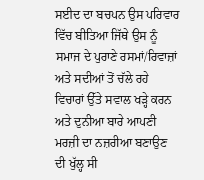ਸਈਦ ਦਾ ਬਚਪਨ ਉਸ ਪਰਿਵਾਰ ਵਿੱਚ ਬੀਤਿਆ ਜਿੱਥੇ ਉਸ ਨੂੰ ਸਮਾਜ ਦੇ ਪੁਰਾਣੇ ਰਸਮਾਂ/ਰਿਵਾਜ਼ਾਂ ਅਤੇ ਸਦੀਆਂ ਤੋਂ ਚੱਲੇ ਰਹੇ ਵਿਚਾਰਾਂ ਉੱਤੇ ਸਵਾਲ ਖੜ੍ਹੇ ਕਰਨ ਅਤੇ ਦੁਨੀਆ ਬਾਰੇ ਆਪਣੀ ਮਰਜ਼ੀ ਦਾ ਨਜ਼ਰੀਆ ਬਣਾਉਣ ਦੀ ਖੁੱਲ੍ਹ ਸੀ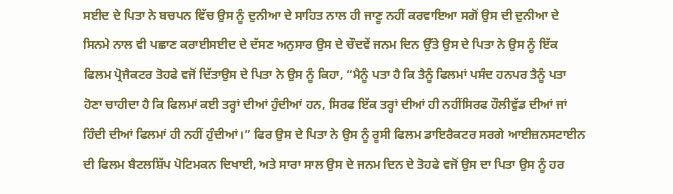ਸਈਦ ਦੇ ਪਿਤਾ ਨੇ ਬਚਪਨ ਵਿੱਚ ਉਸ ਨੂੰ ਦੁਨੀਆ ਦੇ ਸਾਹਿਤ ਨਾਲ ਹੀ ਜਾਣੂ ਨਹੀਂ ਕਰਵਾਇਆ ਸਗੋਂ ਉਸ ਦੀ ਦੁਨੀਆ ਦੇ ਸਿਨਮੇ ਨਾਲ ਵੀ ਪਛਾਣ ਕਰਾਈਸਈਦ ਦੇ ਦੱਸਣ ਅਨੁਸਾਰ ਉਸ ਦੇ ਚੌਦਵੇਂ ਜਨਮ ਦਿਨ ਉੱਤੇ ਉਸ ਦੇ ਪਿਤਾ ਨੇ ਉਸ ਨੂੰ ਇੱਕ ਫਿਲਮ ਪ੍ਰੋਜੈਕਟਰ ਤੋਹਫੇ ਵਜੋਂ ਦਿੱਤਾਉਸ ਦੇ ਪਿਤਾ ਨੇ ਉਸ ਨੂੰ ਕਿਹਾ, “ਮੈਨੂੰ ਪਤਾ ਹੈ ਕਿ ਤੈਨੂੰ ਫਿਲਮਾਂ ਪਸੰਦ ਹਨਪਰ ਤੈਨੂੰ ਪਤਾ ਹੋਣਾ ਚਾਹੀਦਾ ਹੈ ਕਿ ਫਿਲਮਾਂ ਕਈ ਤਰ੍ਹਾਂ ਦੀਆਂ ਹੁੰਦੀਆਂ ਹਨ, ਸਿਰਫ ਇੱਕ ਤਰ੍ਹਾਂ ਦੀਆਂ ਹੀ ਨਹੀਂਸਿਰਫ ਹੌਲੀਵੁੱਡ ਦੀਆਂ ਜਾਂ ਹਿੰਦੀ ਦੀਆਂ ਫਿਲਮਾਂ ਹੀ ਨਹੀਂ ਹੁੰਦੀਆਂ।” ਫਿਰ ਉਸ ਦੇ ਪਿਤਾ ਨੇ ਉਸ ਨੂੰ ਰੂਸੀ ਫਿਲਮ ਡਾਇਰੈਕਟਰ ਸਰਗੇ ਆਈਜ਼ਨਸਟਾਈਨ ਦੀ ਫਿਲਮ ਬੈਟਲਸ਼ਿੱਪ ਪੋਟਿਮਕਨ ਦਿਖਾਈ, ਅਤੇ ਸਾਰਾ ਸਾਲ ਉਸ ਦੇ ਜਨਮ ਦਿਨ ਦੇ ਤੋਹਫੇ ਵਜੋਂ ਉਸ ਦਾ ਪਿਤਾ ਉਸ ਨੂੰ ਹਰ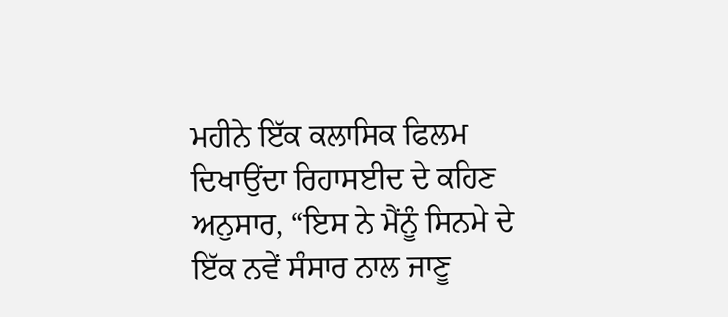ਮਹੀਨੇ ਇੱਕ ਕਲਾਸਿਕ ਫਿਲਮ ਦਿਖਾਉਂਦਾ ਰਿਹਾਸਈਦ ਦੇ ਕਹਿਣ ਅਨੁਸਾਰ, “ਇਸ ਨੇ ਮੈਂਨੂੰ ਸਿਨਮੇ ਦੇ ਇੱਕ ਨਵੇਂ ਸੰਸਾਰ ਨਾਲ ਜਾਣੂ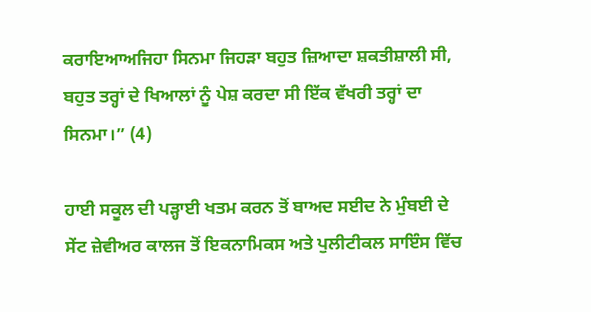ਕਰਾਇਆਅਜਿਹਾ ਸਿਨਮਾ ਜਿਹੜਾ ਬਹੁਤ ਜ਼ਿਆਦਾ ਸ਼ਕਤੀਸ਼ਾਲੀ ਸੀ, ਬਹੁਤ ਤਰ੍ਹਾਂ ਦੇ ਖਿਆਲਾਂ ਨੂੰ ਪੇਸ਼ ਕਰਦਾ ਸੀ ਇੱਕ ਵੱਖਰੀ ਤਰ੍ਹਾਂ ਦਾ ਸਿਨਮਾ।” (4)

ਹਾਈ ਸਕੂਲ ਦੀ ਪੜ੍ਹਾਈ ਖਤਮ ਕਰਨ ਤੋਂ ਬਾਅਦ ਸਈਦ ਨੇ ਮੁੰਬਈ ਦੇ ਸੇਂਟ ਜ਼ੇਵੀਅਰ ਕਾਲਜ ਤੋਂ ਇਕਨਾਮਿਕਸ ਅਤੇ ਪੁਲੀਟੀਕਲ ਸਾਇੰਸ ਵਿੱਚ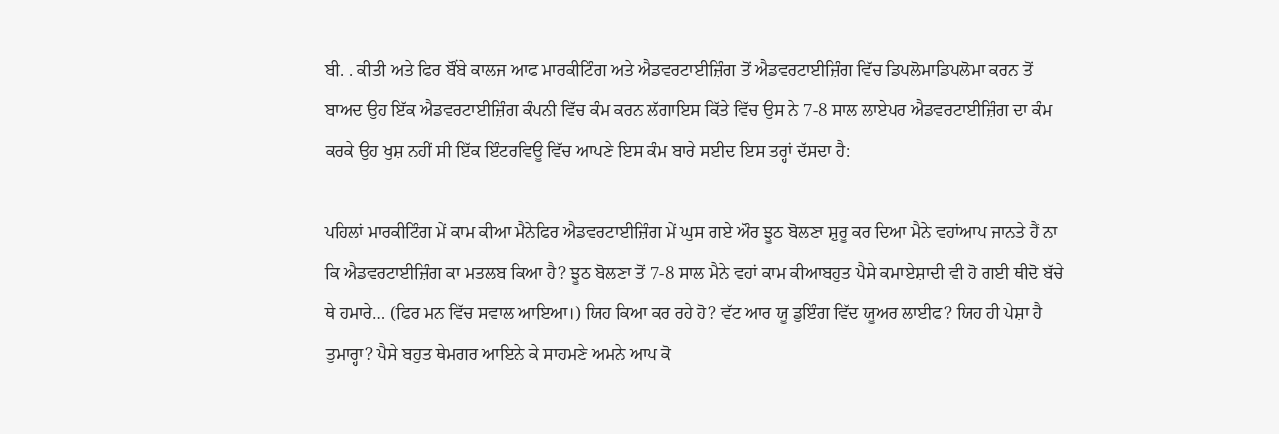ਬੀ. . ਕੀਤੀ ਅਤੇ ਫਿਰ ਬੌਂਬੇ ਕਾਲਜ ਆਫ ਮਾਰਕੀਟਿੰਗ ਅਤੇ ਐਡਵਰਟਾਈਜ਼ਿੰਗ ਤੋਂ ਐਡਵਰਟਾਈਜ਼ਿੰਗ ਵਿੱਚ ਡਿਪਲੋਮਾਡਿਪਲੋਮਾ ਕਰਨ ਤੋਂ ਬਾਅਦ ਉਹ ਇੱਕ ਐਡਵਰਟਾਈਜ਼ਿੰਗ ਕੰਪਨੀ ਵਿੱਚ ਕੰਮ ਕਰਨ ਲੱਗਾਇਸ ਕਿੱਤੇ ਵਿੱਚ ਉਸ ਨੇ 7-8 ਸਾਲ ਲਾਏਪਰ ਐਡਵਰਟਾਈਜ਼ਿੰਗ ਦਾ ਕੰਮ ਕਰਕੇ ਉਹ ਖੁਸ਼ ਨਹੀਂ ਸੀ ਇੱਕ ਇੰਟਰਵਿਊ ਵਿੱਚ ਆਪਣੇ ਇਸ ਕੰਮ ਬਾਰੇ ਸਈਦ ਇਸ ਤਰ੍ਹਾਂ ਦੱਸਦਾ ਹੈ:

ਪਹਿਲਾਂ ਮਾਰਕੀਟਿੰਗ ਮੇਂ ਕਾਮ ਕੀਆ ਮੈਨੇਫਿਰ ਐਡਵਰਟਾਈਜ਼ਿੰਗ ਮੇਂ ਘੁਸ ਗਏ ਔਰ ਝੂਠ ਬੋਲਣਾ ਸ਼ੁਰੂ ਕਰ ਦਿਆ ਮੈਨੇ ਵਹਾਂਆਪ ਜਾਨਤੇ ਹੈਂ ਨਾ ਕਿ ਐਡਵਰਟਾਈਜ਼ਿੰਗ ਕਾ ਮਤਲਬ ਕਿਆ ਹੈ? ਝੂਠ ਬੋਲਣਾ ਤੋਂ 7-8 ਸਾਲ ਮੈਨੇ ਵਹਾਂ ਕਾਮ ਕੀਆਬਹੁਤ ਪੈਸੇ ਕਮਾਏਸ਼ਾਦੀ ਵੀ ਹੋ ਗਈ ਥੀਦੋ ਬੱਚੇ ਥੇ ਹਮਾਰੇ… (ਫਿਰ ਮਨ ਵਿੱਚ ਸਵਾਲ ਆਇਆ।) ਯਿਹ ਕਿਆ ਕਰ ਰਹੇ ਹੋ? ਵੱਟ ਆਰ ਯੂ ਡੁਇੰਗ ਵਿੱਦ ਯੂਅਰ ਲਾਈਫ? ਯਿਹ ਹੀ ਪੇਸ਼ਾ ਹੈ ਤੁਮਾਰ੍ਹਾ? ਪੈਸੇ ਬਹੁਤ ਥੇਮਗਰ ਆਇਨੇ ਕੇ ਸਾਹਮਣੇ ਅਮਨੇ ਆਪ ਕੋ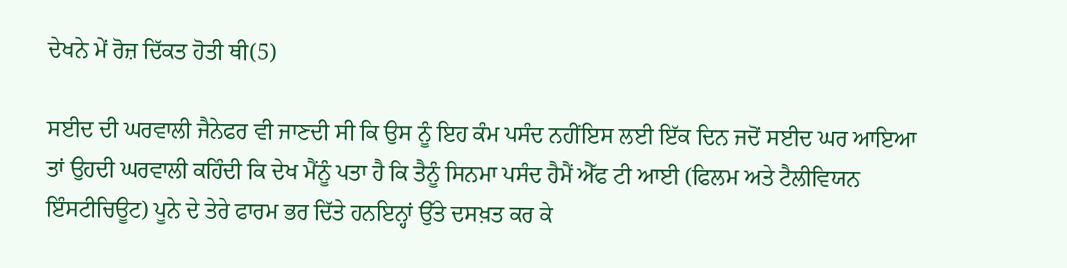ਦੇਖਨੇ ਮੇਂ ਰੋਜ਼ ਦਿੱਕਤ ਹੋਤੀ ਥੀ(5)

ਸਈਦ ਦੀ ਘਰਵਾਲੀ ਜੈਨੇਫਰ ਵੀ ਜਾਣਦੀ ਸੀ ਕਿ ਉਸ ਨੂੰ ਇਹ ਕੰਮ ਪਸੰਦ ਨਹੀਂਇਸ ਲਈ ਇੱਕ ਦਿਨ ਜਦੋਂ ਸਈਦ ਘਰ ਆਇਆ ਤਾਂ ਉਹਦੀ ਘਰਵਾਲੀ ਕਹਿੰਦੀ ਕਿ ਦੇਖ ਮੈਂਨੂੰ ਪਤਾ ਹੈ ਕਿ ਤੈਨੂੰ ਸਿਨਮਾ ਪਸੰਦ ਹੈਮੈਂ ਐੱਫ ਟੀ ਆਈ (ਫਿਲਮ ਅਤੇ ਟੈਲੀਵਿਯਨ ਇੰਸਟੀਚਿਊਟ) ਪੂਨੇ ਦੇ ਤੇਰੇ ਫਾਰਮ ਭਰ ਦਿੱਤੇ ਹਨਇਨ੍ਹਾਂ ਉੱਤੇ ਦਸਖ਼ਤ ਕਰ ਕੇ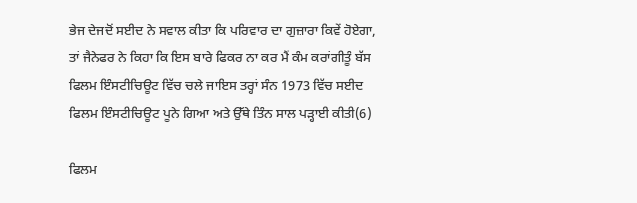ਭੇਜ ਦੇਜਦੋਂ ਸਈਦ ਨੇ ਸਵਾਲ ਕੀਤਾ ਕਿ ਪਰਿਵਾਰ ਦਾ ਗੁਜ਼ਾਰਾ ਕਿਵੇਂ ਹੋਏਗਾ, ਤਾਂ ਜੈਨੇਫਰ ਨੇ ਕਿਹਾ ਕਿ ਇਸ ਬਾਰੇ ਫਿਕਰ ਨਾ ਕਰ ਮੈਂ ਕੰਮ ਕਰਾਂਗੀਤੂੰ ਬੱਸ ਫਿਲਮ ਇੰਸਟੀਚਿਊਟ ਵਿੱਚ ਚਲੇ ਜਾਇਸ ਤਰ੍ਹਾਂ ਸੰਨ 1973 ਵਿੱਚ ਸਈਦ ਫਿਲਮ ਇੰਸਟੀਚਿਊਟ ਪੂਨੇ ਗਿਆ ਅਤੇ ਉੱਥੇ ਤਿੰਨ ਸਾਲ ਪੜ੍ਹਾਈ ਕੀਤੀ(6)

ਫਿਲਮ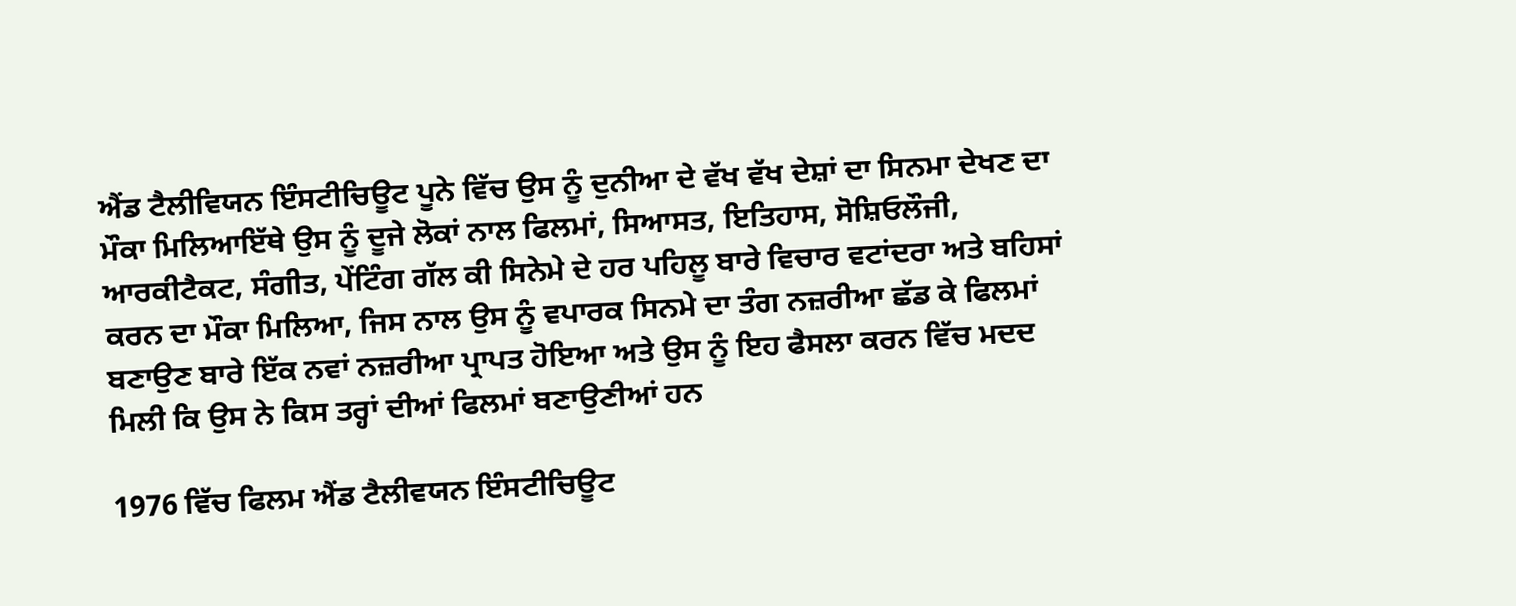ਐਂਡ ਟੈਲੀਵਿਯਨ ਇੰਸਟੀਚਿਊਟ ਪੂਨੇ ਵਿੱਚ ਉਸ ਨੂੰ ਦੁਨੀਆ ਦੇ ਵੱਖ ਵੱਖ ਦੇਸ਼ਾਂ ਦਾ ਸਿਨਮਾ ਦੇਖਣ ਦਾ ਮੌਕਾ ਮਿਲਿਆਇੱਥੇ ਉਸ ਨੂੰ ਦੂਜੇ ਲੋਕਾਂ ਨਾਲ ਫਿਲਮਾਂ, ਸਿਆਸਤ, ਇਤਿਹਾਸ, ਸੋਸ਼ਿਓਲੌਜੀ, ਆਰਕੀਟੈਕਟ, ਸੰਗੀਤ, ਪੇਂਟਿੰਗ ਗੱਲ ਕੀ ਸਿਨੇਮੇ ਦੇ ਹਰ ਪਹਿਲੂ ਬਾਰੇ ਵਿਚਾਰ ਵਟਾਂਦਰਾ ਅਤੇ ਬਹਿਸਾਂ ਕਰਨ ਦਾ ਮੌਕਾ ਮਿਲਿਆ, ਜਿਸ ਨਾਲ ਉਸ ਨੂੰ ਵਪਾਰਕ ਸਿਨਮੇ ਦਾ ਤੰਗ ਨਜ਼ਰੀਆ ਛੱਡ ਕੇ ਫਿਲਮਾਂ ਬਣਾਉਣ ਬਾਰੇ ਇੱਕ ਨਵਾਂ ਨਜ਼ਰੀਆ ਪ੍ਰਾਪਤ ਹੋਇਆ ਅਤੇ ਉਸ ਨੂੰ ਇਹ ਫੈਸਲਾ ਕਰਨ ਵਿੱਚ ਮਦਦ ਮਿਲੀ ਕਿ ਉਸ ਨੇ ਕਿਸ ਤਰ੍ਹਾਂ ਦੀਆਂ ਫਿਲਮਾਂ ਬਣਾਉਣੀਆਂ ਹਨ

1976 ਵਿੱਚ ਫਿਲਮ ਐਂਡ ਟੈਲੀਵਯਨ ਇੰਸਟੀਚਿਊਟ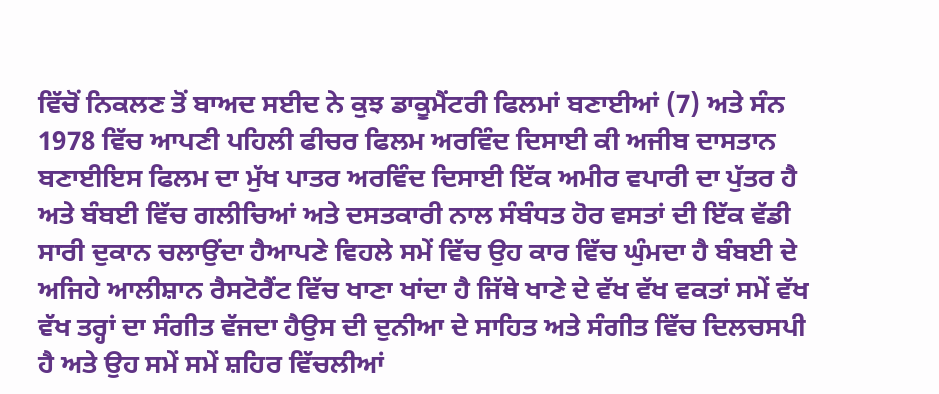ਵਿੱਚੋਂ ਨਿਕਲਣ ਤੋਂ ਬਾਅਦ ਸਈਦ ਨੇ ਕੁਝ ਡਾਕੂਮੈਂਟਰੀ ਫਿਲਮਾਂ ਬਣਾਈਆਂ (7) ਅਤੇ ਸੰਨ 1978 ਵਿੱਚ ਆਪਣੀ ਪਹਿਲੀ ਫੀਚਰ ਫਿਲਮ ਅਰਵਿੰਦ ਦਿਸਾਈ ਕੀ ਅਜੀਬ ਦਾਸਤਾਨ ਬਣਾਈਇਸ ਫਿਲਮ ਦਾ ਮੁੱਖ ਪਾਤਰ ਅਰਵਿੰਦ ਦਿਸਾਈ ਇੱਕ ਅਮੀਰ ਵਪਾਰੀ ਦਾ ਪੁੱਤਰ ਹੈ ਅਤੇ ਬੰਬਈ ਵਿੱਚ ਗਲੀਚਿਆਂ ਅਤੇ ਦਸਤਕਾਰੀ ਨਾਲ ਸੰਬੰਧਤ ਹੋਰ ਵਸਤਾਂ ਦੀ ਇੱਕ ਵੱਡੀ ਸਾਰੀ ਦੁਕਾਨ ਚਲਾਉਂਦਾ ਹੈਆਪਣੇ ਵਿਹਲੇ ਸਮੇਂ ਵਿੱਚ ਉਹ ਕਾਰ ਵਿੱਚ ਘੁੰਮਦਾ ਹੈ ਬੰਬਈ ਦੇ ਅਜਿਹੇ ਆਲੀਸ਼ਾਨ ਰੈਸਟੋਰੈਂਟ ਵਿੱਚ ਖਾਣਾ ਖਾਂਦਾ ਹੈ ਜਿੱਥੇ ਖਾਣੇ ਦੇ ਵੱਖ ਵੱਖ ਵਕਤਾਂ ਸਮੇਂ ਵੱਖ ਵੱਖ ਤਰ੍ਹਾਂ ਦਾ ਸੰਗੀਤ ਵੱਜਦਾ ਹੈਉਸ ਦੀ ਦੁਨੀਆ ਦੇ ਸਾਹਿਤ ਅਤੇ ਸੰਗੀਤ ਵਿੱਚ ਦਿਲਚਸਪੀ ਹੈ ਅਤੇ ਉਹ ਸਮੇਂ ਸਮੇਂ ਸ਼ਹਿਰ ਵਿੱਚਲੀਆਂ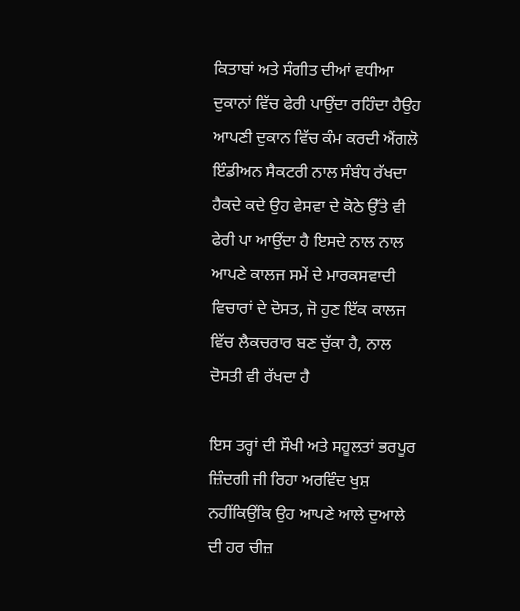ਕਿਤਾਬਾਂ ਅਤੇ ਸੰਗੀਤ ਦੀਆਂ ਵਧੀਆ ਦੁਕਾਨਾਂ ਵਿੱਚ ਫੇਰੀ ਪਾਉਂਦਾ ਰਹਿੰਦਾ ਹੈਉਹ ਆਪਣੀ ਦੁਕਾਨ ਵਿੱਚ ਕੰਮ ਕਰਦੀ ਐਂਗਲੋ ਇੰਡੀਅਨ ਸੈਕਟਰੀ ਨਾਲ ਸੰਬੰਧ ਰੱਖਦਾ ਹੈਕਦੇ ਕਦੇ ਉਹ ਵੇਸਵਾ ਦੇ ਕੋਠੇ ਉੱਤੇ ਵੀ ਫੇਰੀ ਪਾ ਆਉਂਦਾ ਹੈ ਇਸਦੇ ਨਾਲ ਨਾਲ ਆਪਣੇ ਕਾਲਜ ਸਮੇਂ ਦੇ ਮਾਰਕਸਵਾਦੀ ਵਿਚਾਰਾਂ ਦੇ ਦੋਸਤ, ਜੋ ਹੁਣ ਇੱਕ ਕਾਲਜ ਵਿੱਚ ਲੈਕਚਰਾਰ ਬਣ ਚੁੱਕਾ ਹੈ, ਨਾਲ ਦੋਸਤੀ ਵੀ ਰੱਖਦਾ ਹੈ

ਇਸ ਤਰ੍ਹਾਂ ਦੀ ਸੌਖੀ ਅਤੇ ਸਹੂਲਤਾਂ ਭਰਪੂਰ ਜ਼ਿੰਦਗੀ ਜੀ ਰਿਹਾ ਅਰਵਿੰਦ ਖੁਸ਼ ਨਹੀਂਕਿਉਂਕਿ ਉਹ ਆਪਣੇ ਆਲੇ ਦੁਆਲੇ ਦੀ ਹਰ ਚੀਜ਼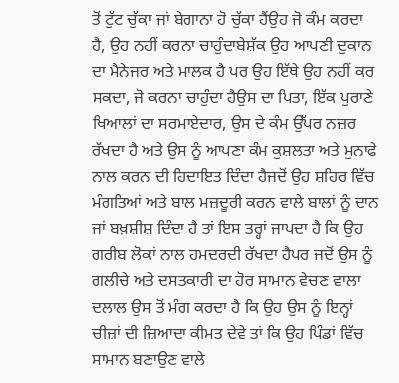ਤੋਂ ਟੁੱਟ ਚੁੱਕਾ ਜਾਂ ਬੇਗਾਨਾ ਹੋ ਚੁੱਕਾ ਹੈਂਉਹ ਜੋ ਕੰਮ ਕਰਦਾ ਹੈ, ਉਹ ਨਹੀਂ ਕਰਨਾ ਚਾਹੁੰਦਾਬੇਸ਼ੱਕ ਉਹ ਆਪਣੀ ਦੁਕਾਨ ਦਾ ਮੈਨੇਜਰ ਅਤੇ ਮਾਲਕ ਹੈ ਪਰ ਉਹ ਇੱਥੇ ਉਹ ਨਹੀਂ ਕਰ ਸਕਦਾ, ਜੋ ਕਰਨਾ ਚਾਹੁੰਦਾ ਹੈਉਸ ਦਾ ਪਿਤਾ, ਇੱਕ ਪੁਰਾਣੇ ਖਿਆਲਾਂ ਦਾ ਸਰਮਾਏਦਾਰ, ਉਸ ਦੇ ਕੰਮ ਉੱਪਰ ਨਜ਼ਰ ਰੱਖਦਾ ਹੈ ਅਤੇ ਉਸ ਨੂੰ ਆਪਣਾ ਕੰਮ ਕੁਸ਼ਲਤਾ ਅਤੇ ਮੁਨਾਫੇ ਨਾਲ ਕਰਨ ਦੀ ਹਿਦਾਇਤ ਦਿੰਦਾ ਹੈਜਦੋਂ ਉਹ ਸ਼ਹਿਰ ਵਿੱਚ ਮੰਗਤਿਆਂ ਅਤੇ ਬਾਲ ਮਜ਼ਦੂਰੀ ਕਰਨ ਵਾਲੇ ਬਾਲਾਂ ਨੂੰ ਦਾਨ ਜਾਂ ਬਖ਼ਸ਼ੀਸ਼ ਦਿੰਦਾ ਹੈ ਤਾਂ ਇਸ ਤਰ੍ਹਾਂ ਜਾਪਦਾ ਹੈ ਕਿ ਉਹ ਗਰੀਬ ਲੋਕਾਂ ਨਾਲ ਹਮਦਰਦੀ ਰੱਖਦਾ ਹੈਪਰ ਜਦੋਂ ਉਸ ਨੂੰ ਗਲੀਚੇ ਅਤੇ ਦਸਤਕਾਰੀ ਦਾ ਹੋਰ ਸਾਮਾਨ ਵੇਚਣ ਵਾਲਾ ਦਲਾਲ ਉਸ ਤੋਂ ਮੰਗ ਕਰਦਾ ਹੈ ਕਿ ਉਹ ਉਸ ਨੂੰ ਇਨ੍ਹਾਂ ਚੀਜ਼ਾਂ ਦੀ ਜ਼ਿਆਦਾ ਕੀਮਤ ਦੇਵੇ ਤਾਂ ਕਿ ਉਹ ਪਿੰਡਾਂ ਵਿੱਚ ਸਾਮਾਨ ਬਣਾਉਣ ਵਾਲੇ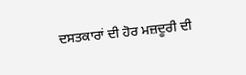ਦਸਤਕਾਰਾਂ ਦੀ ਹੋਰ ਮਜ਼ਦੂਰੀ ਦੀ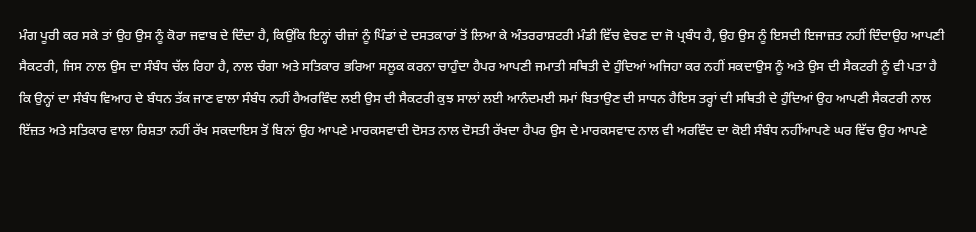ਮੰਗ ਪੂਰੀ ਕਰ ਸਕੇ ਤਾਂ ਉਹ ਉਸ ਨੂੰ ਕੋਰਾ ਜਵਾਬ ਦੇ ਦਿੰਦਾ ਹੈ, ਕਿਉਂਕਿ ਇਨ੍ਹਾਂ ਚੀਜ਼ਾਂ ਨੂੰ ਪਿੰਡਾਂ ਦੇ ਦਸਤਕਾਰਾਂ ਤੋਂ ਲਿਆ ਕੇ ਅੰਤਰਰਾਸ਼ਟਰੀ ਮੰਡੀ ਵਿੱਚ ਵੇਚਣ ਦਾ ਜੋ ਪ੍ਰਬੰਧ ਹੈ, ਉਹ ਉਸ ਨੂੰ ਇਸਦੀ ਇਜਾਜ਼ਤ ਨਹੀਂ ਦਿੰਦਾਉਹ ਆਪਣੀ ਸੈਕਟਰੀ, ਜਿਸ ਨਾਲ ਉਸ ਦਾ ਸੰਬੰਧ ਚੱਲ ਰਿਹਾ ਹੈ, ਨਾਲ ਚੰਗਾ ਅਤੇ ਸਤਿਕਾਰ ਭਰਿਆ ਸਲੂਕ ਕਰਨਾ ਚਾਹੁੰਦਾ ਹੈਪਰ ਆਪਣੀ ਜਮਾਤੀ ਸਥਿਤੀ ਦੇ ਹੁੰਦਿਆਂ ਅਜਿਹਾ ਕਰ ਨਹੀਂ ਸਕਦਾਉਸ ਨੂੰ ਅਤੇ ਉਸ ਦੀ ਸੈਕਟਰੀ ਨੂੰ ਵੀ ਪਤਾ ਹੈ ਕਿ ਉਨ੍ਹਾਂ ਦਾ ਸੰਬੰਧ ਵਿਆਹ ਦੇ ਬੰਧਨ ਤੱਕ ਜਾਣ ਵਾਲਾ ਸੰਬੰਧ ਨਹੀਂ ਹੈਅਰਵਿੰਦ ਲਈ ਉਸ ਦੀ ਸੈਕਟਰੀ ਕੁਝ ਸਾਲਾਂ ਲਈ ਆਨੰਦਮਈ ਸਮਾਂ ਬਿਤਾਉਣ ਦੀ ਸਾਧਨ ਹੈਇਸ ਤਰ੍ਹਾਂ ਦੀ ਸਥਿਤੀ ਦੇ ਹੁੰਦਿਆਂ ਉਹ ਆਪਣੀ ਸੈਕਟਰੀ ਨਾਲ ਇੱਜ਼ਤ ਅਤੇ ਸਤਿਕਾਰ ਵਾਲਾ ਰਿਸ਼ਤਾ ਨਹੀਂ ਰੱਖ ਸਕਦਾਇਸ ਤੋਂ ਬਿਨਾਂ ਉਹ ਆਪਣੇ ਮਾਰਕਸਵਾਦੀ ਦੋਸਤ ਨਾਲ ਦੋਸਤੀ ਰੱਖਦਾ ਹੈਪਰ ਉਸ ਦੇ ਮਾਰਕਸਵਾਦ ਨਾਲ ਵੀ ਅਰਵਿੰਦ ਦਾ ਕੋਈ ਸੰਬੰਧ ਨਹੀਂਆਪਣੇ ਘਰ ਵਿੱਚ ਉਹ ਆਪਣੇ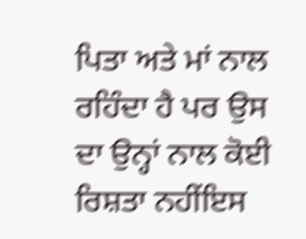ਪਿਤਾ ਅਤੇ ਮਾਂ ਨਾਲ ਰਹਿੰਦਾ ਹੈ ਪਰ ਉਸ ਦਾ ਉਨ੍ਹਾਂ ਨਾਲ ਕੋਈ ਰਿਸ਼ਤਾ ਨਹੀਂਇਸ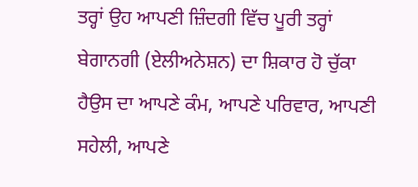ਤਰ੍ਹਾਂ ਉਹ ਆਪਣੀ ਜ਼ਿੰਦਗੀ ਵਿੱਚ ਪੂਰੀ ਤਰ੍ਹਾਂ ਬੇਗਾਨਗੀ (ਏਲੀਅਨੇਸ਼ਨ) ਦਾ ਸ਼ਿਕਾਰ ਹੋ ਚੁੱਕਾ ਹੈਉਸ ਦਾ ਆਪਣੇ ਕੰਮ, ਆਪਣੇ ਪਰਿਵਾਰ, ਆਪਣੀ ਸਹੇਲੀ, ਆਪਣੇ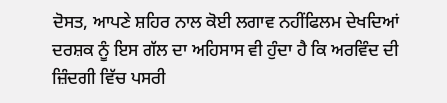ਦੋਸਤ, ਆਪਣੇ ਸ਼ਹਿਰ ਨਾਲ ਕੋਈ ਲਗਾਵ ਨਹੀਂਫਿਲਮ ਦੇਖਦਿਆਂ ਦਰਸ਼ਕ ਨੂੰ ਇਸ ਗੱਲ ਦਾ ਅਹਿਸਾਸ ਵੀ ਹੁੰਦਾ ਹੈ ਕਿ ਅਰਵਿੰਦ ਦੀ ਜ਼ਿੰਦਗੀ ਵਿੱਚ ਪਸਰੀ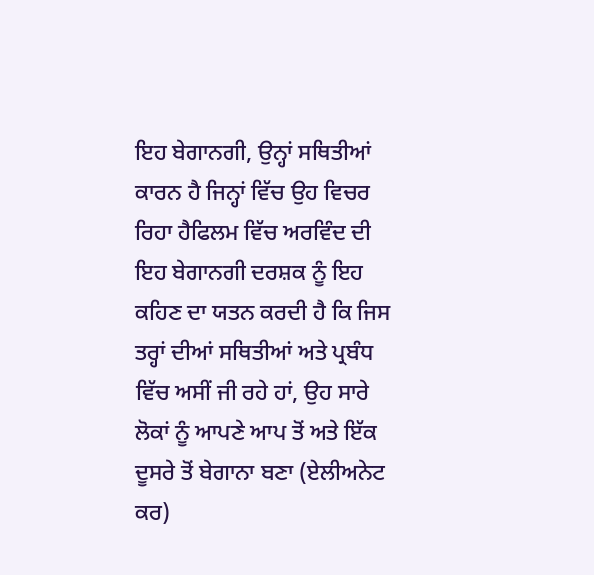ਇਹ ਬੇਗਾਨਗੀ, ਉਨ੍ਹਾਂ ਸਥਿਤੀਆਂ ਕਾਰਨ ਹੈ ਜਿਨ੍ਹਾਂ ਵਿੱਚ ਉਹ ਵਿਚਰ ਰਿਹਾ ਹੈਫਿਲਮ ਵਿੱਚ ਅਰਵਿੰਦ ਦੀ ਇਹ ਬੇਗਾਨਗੀ ਦਰਸ਼ਕ ਨੂੰ ਇਹ ਕਹਿਣ ਦਾ ਯਤਨ ਕਰਦੀ ਹੈ ਕਿ ਜਿਸ ਤਰ੍ਹਾਂ ਦੀਆਂ ਸਥਿਤੀਆਂ ਅਤੇ ਪ੍ਰਬੰਧ ਵਿੱਚ ਅਸੀਂ ਜੀ ਰਹੇ ਹਾਂ, ਉਹ ਸਾਰੇ ਲੋਕਾਂ ਨੂੰ ਆਪਣੇ ਆਪ ਤੋਂ ਅਤੇ ਇੱਕ ਦੂਸਰੇ ਤੋਂ ਬੇਗਾਨਾ ਬਣਾ (ਏਲੀਅਨੇਟ ਕਰ)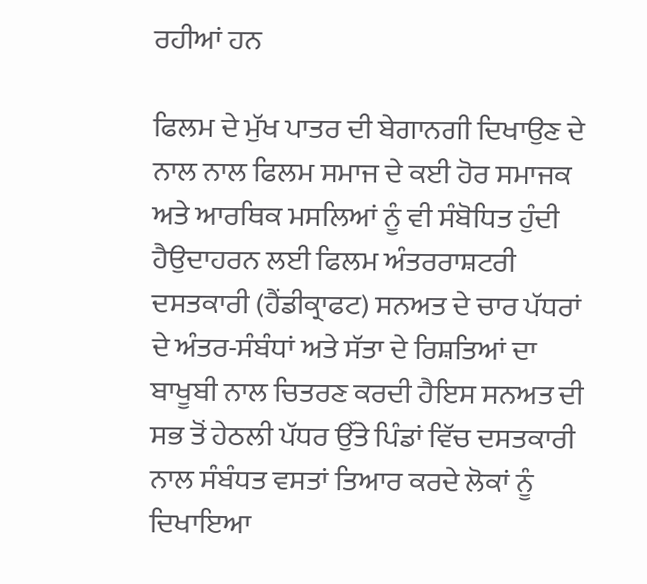ਰਹੀਆਂ ਹਨ

ਫਿਲਮ ਦੇ ਮੁੱਖ ਪਾਤਰ ਦੀ ਬੇਗਾਨਗੀ ਦਿਖਾਉਣ ਦੇ ਨਾਲ ਨਾਲ ਫਿਲਮ ਸਮਾਜ ਦੇ ਕਈ ਹੋਰ ਸਮਾਜਕ ਅਤੇ ਆਰਥਿਕ ਮਸਲਿਆਂ ਨੂੰ ਵੀ ਸੰਬੋਧਿਤ ਹੁੰਦੀ ਹੈਉਦਾਹਰਨ ਲਈ ਫਿਲਮ ਅੰਤਰਰਾਸ਼ਟਰੀ ਦਸਤਕਾਰੀ (ਹੈਂਡੀਕ੍ਰਾਫਟ) ਸਨਅਤ ਦੇ ਚਾਰ ਪੱਧਰਾਂ ਦੇ ਅੰਤਰ-ਸੰਬੰਧਾਂ ਅਤੇ ਸੱਤਾ ਦੇ ਰਿਸ਼ਤਿਆਂ ਦਾ ਬਾਖੂਬੀ ਨਾਲ ਚਿਤਰਣ ਕਰਦੀ ਹੈਇਸ ਸਨਅਤ ਦੀ ਸਭ ਤੋਂ ਹੇਠਲੀ ਪੱਧਰ ਉੱਤੇ ਪਿੰਡਾਂ ਵਿੱਚ ਦਸਤਕਾਰੀ ਨਾਲ ਸੰਬੰਧਤ ਵਸਤਾਂ ਤਿਆਰ ਕਰਦੇ ਲੋਕਾਂ ਨੂੰ ਦਿਖਾਇਆ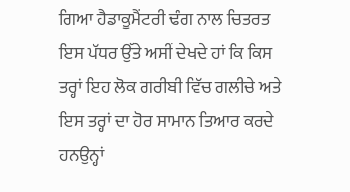ਗਿਆ ਹੈਡਾਕੂਮੈਂਟਰੀ ਢੰਗ ਨਾਲ ਚਿਤਰਤ ਇਸ ਪੱਧਰ ਉੱਤੇ ਅਸੀਂ ਦੇਖਦੇ ਹਾਂ ਕਿ ਕਿਸ ਤਰ੍ਹਾਂ ਇਹ ਲੋਕ ਗਰੀਬੀ ਵਿੱਚ ਗਲੀਚੇ ਅਤੇ ਇਸ ਤਰ੍ਹਾਂ ਦਾ ਹੋਰ ਸਾਮਾਨ ਤਿਆਰ ਕਰਦੇ ਹਨਉਨ੍ਹਾਂ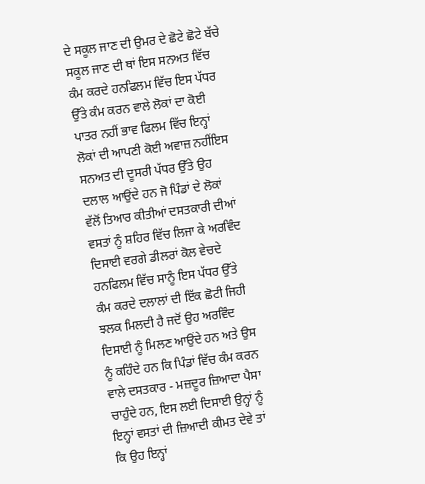ਦੇ ਸਕੂਲ ਜਾਣ ਦੀ ਉਮਰ ਦੇ ਛੋਟੇ ਛੋਟੇ ਬੱਚੇ ਸਕੂਲ ਜਾਣ ਦੀ ਥਾਂ ਇਸ ਸਨਅਤ ਵਿੱਚ ਕੰਮ ਕਰਦੇ ਹਨਫਿਲਮ ਵਿੱਚ ਇਸ ਪੱਧਰ ਉੱਤੇ ਕੰਮ ਕਰਨ ਵਾਲੇ ਲੋਕਾਂ ਦਾ ਕੋਈ ਪਾਤਰ ਨਹੀਂ ਭਾਵ ਫਿਲਮ ਵਿੱਚ ਇਨ੍ਹਾਂ ਲੋਕਾਂ ਦੀ ਆਪਣੀ ਕੋਈ ਅਵਾਜ਼ ਨਹੀਂਇਸ ਸਨਅਤ ਦੀ ਦੂਸਰੀ ਪੱਧਰ ਉੱਤੇ ਉਹ ਦਲਾਲ ਆਉਂਦੇ ਹਨ ਜੋ ਪਿੰਡਾਂ ਦੇ ਲੋਕਾਂ ਵੱਲੋਂ ਤਿਆਰ ਕੀਤੀਆਂ ਦਸਤਕਾਰੀ ਦੀਆਂ ਵਸਤਾਂ ਨੂੰ ਸ਼ਹਿਰ ਵਿੱਚ ਲਿਜਾ ਕੇ ਅਰਵਿੰਦ ਦਿਸਾਈ ਵਰਗੇ ਡੀਲਰਾਂ ਕੋਲ ਵੇਚਦੇ ਹਨਫਿਲਮ ਵਿੱਚ ਸਾਨੂੰ ਇਸ ਪੱਧਰ ਉੱਤੇ ਕੰਮ ਕਰਦੇ ਦਲਾਲਾਂ ਦੀ ਇੱਕ ਛੋਟੀ ਜਿਹੀ ਝਲਕ ਮਿਲਦੀ ਹੈ ਜਦੋਂ ਉਹ ਅਰਵਿੰਦ ਦਿਸਾਈ ਨੂੰ ਮਿਲਣ ਆਉਂਦੇ ਹਨ ਅਤੇ ਉਸ ਨੂੰ ਕਹਿੰਦੇ ਹਨ ਕਿ ਪਿੰਡਾਂ ਵਿੱਚ ਕੰਮ ਕਰਨ ਵਾਲੇ ਦਸਤਕਾਰ - ਮਜ਼ਦੂਰ ਜ਼ਿਆਦਾ ਪੈਸਾ ਚਾਹੁੰਦੇ ਹਨ, ਇਸ ਲਈ ਦਿਸਾਈ ਉਨ੍ਹਾਂ ਨੂੰ ਇਨ੍ਹਾਂ ਵਸਤਾਂ ਦੀ ਜ਼ਿਆਦੀ ਕੀਮਤ ਦੇਵੇ ਤਾਂ ਕਿ ਉਹ ਇਨ੍ਹਾਂ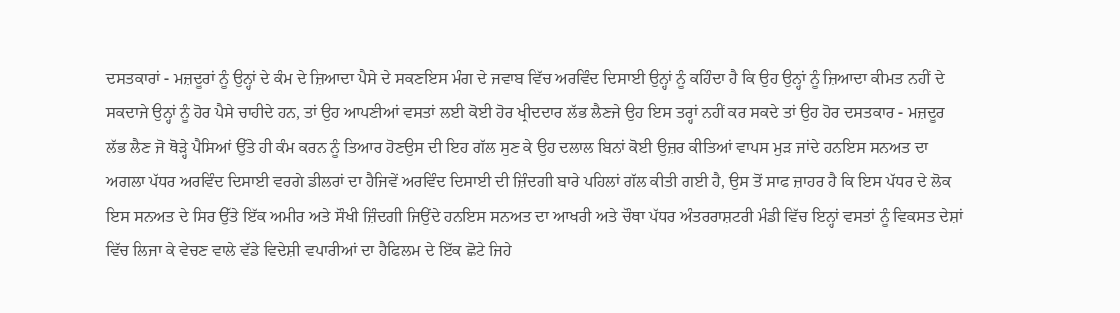ਦਸਤਕਾਰਾਂ - ਮਜ਼ਦੂਰਾਂ ਨੂੰ ਉਨ੍ਹਾਂ ਦੇ ਕੰਮ ਦੇ ਜ਼ਿਆਦਾ ਪੈਸੇ ਦੇ ਸਕਣਇਸ ਮੰਗ ਦੇ ਜਵਾਬ ਵਿੱਚ ਅਰਵਿੰਦ ਦਿਸਾਈ ਉਨ੍ਹਾਂ ਨੂੰ ਕਹਿੰਦਾ ਹੈ ਕਿ ਉਹ ਉਨ੍ਹਾਂ ਨੂੰ ਜ਼ਿਆਦਾ ਕੀਮਤ ਨਹੀਂ ਦੇ ਸਕਦਾਜੇ ਉਨ੍ਹਾਂ ਨੂੰ ਹੋਰ ਪੈਸੇ ਚਾਹੀਦੇ ਹਨ, ਤਾਂ ਉਹ ਆਪਣੀਆਂ ਵਸਤਾਂ ਲਈ ਕੋਈ ਹੋਰ ਖ੍ਰੀਦਦਾਰ ਲੱਭ ਲੈਣਜੇ ਉਹ ਇਸ ਤਰ੍ਹਾਂ ਨਹੀਂ ਕਰ ਸਕਦੇ ਤਾਂ ਉਹ ਹੋਰ ਦਸਤਕਾਰ - ਮਜ਼ਦੂਰ ਲੱਭ ਲੈਣ ਜੋ ਥੋੜ੍ਹੇ ਪੈਸਿਆਂ ਉੱਤੇ ਹੀ ਕੰਮ ਕਰਨ ਨੂੰ ਤਿਆਰ ਹੋਣਉਸ ਦੀ ਇਹ ਗੱਲ ਸੁਣ ਕੇ ਉਹ ਦਲਾਲ ਬਿਨਾਂ ਕੋਈ ਉਜ਼ਰ ਕੀਤਿਆਂ ਵਾਪਸ ਮੁੜ ਜਾਂਦੇ ਹਨਇਸ ਸਨਅਤ ਦਾ ਅਗਲਾ ਪੱਧਰ ਅਰਵਿੰਦ ਦਿਸਾਈ ਵਰਗੇ ਡੀਲਰਾਂ ਦਾ ਹੈਜਿਵੇਂ ਅਰਵਿੰਦ ਦਿਸਾਈ ਦੀ ਜ਼ਿੰਦਗੀ ਬਾਰੇ ਪਹਿਲਾਂ ਗੱਲ ਕੀਤੀ ਗਈ ਹੈ, ਉਸ ਤੋਂ ਸਾਫ ਜ਼ਾਹਰ ਹੈ ਕਿ ਇਸ ਪੱਧਰ ਦੇ ਲੋਕ ਇਸ ਸਨਅਤ ਦੇ ਸਿਰ ਉੱਤੇ ਇੱਕ ਅਮੀਰ ਅਤੇ ਸੌਖੀ ਜ਼ਿੰਦਗੀ ਜਿਉਂਦੇ ਹਨਇਸ ਸਨਅਤ ਦਾ ਆਖਰੀ ਅਤੇ ਚੌਥਾ ਪੱਧਰ ਅੰਤਰਰਾਸ਼ਟਰੀ ਮੰਡੀ ਵਿੱਚ ਇਨ੍ਹਾਂ ਵਸਤਾਂ ਨੂੰ ਵਿਕਸਤ ਦੇਸ਼ਾਂ ਵਿੱਚ ਲਿਜਾ ਕੇ ਵੇਚਣ ਵਾਲੇ ਵੱਡੇ ਵਿਦੇਸ਼ੀ ਵਪਾਰੀਆਂ ਦਾ ਹੈਫਿਲਮ ਦੇ ਇੱਕ ਛੋਟੇ ਜਿਹੇ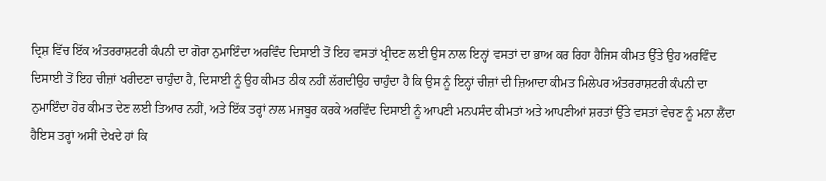ਦ੍ਰਿਸ਼ ਵਿੱਚ ਇੱਕ ਅੰਤਰਰਾਸ਼ਟਰੀ ਕੰਪਨੀ ਦਾ ਗੋਰਾ ਨੁਮਾਇੰਦਾ ਅਰਵਿੰਦ ਦਿਸਾਈ ਤੋਂ ਇਹ ਵਸਤਾਂ ਖ੍ਰੀਦਣ ਲਈ ਉਸ ਨਾਲ ਇਨ੍ਹਾਂ ਵਸਤਾਂ ਦਾ ਭਾਅ ਕਰ ਰਿਹਾ ਹੈਜਿਸ ਕੀਮਤ ਉੱਤੇ ਉਹ ਅਰਵਿੰਦ ਦਿਸਾਈ ਤੋਂ ਇਹ ਚੀਜ਼ਾਂ ਖਰੀਦਣਾ ਚਾਹੁੰਦਾ ਹੈ, ਦਿਸਾਈ ਨੂੰ ਉਹ ਕੀਮਤ ਠੀਕ ਨਹੀਂ ਲੱਗਦੀਉਹ ਚਾਹੁੰਦਾ ਹੈ ਕਿ ਉਸ ਨੂੰ ਇਨ੍ਹਾਂ ਚੀਜ਼ਾਂ ਦੀ ਜ਼ਿਆਦਾ ਕੀਮਤ ਮਿਲੇਪਰ ਅੰਤਰਰਾਸ਼ਟਰੀ ਕੰਪਨੀ ਦਾ ਨੁਮਾਇੰਦਾ ਹੋਰ ਕੀਮਤ ਦੇਣ ਲਈ ਤਿਆਰ ਨਹੀਂ, ਅਤੇ ਇੱਕ ਤਰ੍ਹਾਂ ਨਾਲ ਮਜਬੂਰ ਕਰਕੇ ਅਰਵਿੰਦ ਦਿਸਾਈ ਨੂੰ ਆਪਣੀ ਮਨਪਸੰਦ ਕੀਮਤਾਂ ਅਤੇ ਆਪਣੀਆਂ ਸ਼ਰਤਾਂ ਉੱਤੇ ਵਸਤਾਂ ਵੇਚਣ ਨੂੰ ਮਨਾ ਲੈਂਦਾ ਹੈਇਸ ਤਰ੍ਹਾਂ ਅਸੀਂ ਦੇਖਦੇ ਹਾਂ ਕਿ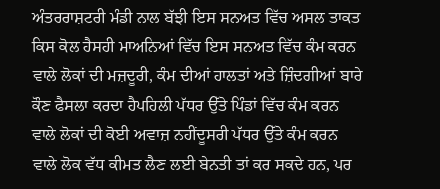ਅੰਤਰਰਾਸ਼ਟਰੀ ਮੰਡੀ ਨਾਲ ਬੱਝੀ ਇਸ ਸਨਅਤ ਵਿੱਚ ਅਸਲ ਤਾਕਤ ਕਿਸ ਕੋਲ ਹੈਸਹੀ ਮਾਅਨਿਆਂ ਵਿੱਚ ਇਸ ਸਨਅਤ ਵਿੱਚ ਕੰਮ ਕਰਨ ਵਾਲੇ ਲੋਕਾਂ ਦੀ ਮਜ਼ਦੂਰੀ, ਕੰਮ ਦੀਆਂ ਹਾਲਤਾਂ ਅਤੇ ਜ਼ਿੰਦਗੀਆਂ ਬਾਰੇ ਕੌਣ ਫੈਸਲਾ ਕਰਦਾ ਹੈਪਹਿਲੀ ਪੱਧਰ ਉੱਤੇ ਪਿੰਡਾਂ ਵਿੱਚ ਕੰਮ ਕਰਨ ਵਾਲੇ ਲੋਕਾਂ ਦੀ ਕੋਈ ਅਵਾਜ਼ ਨਹੀਂਦੂਸਰੀ ਪੱਧਰ ਉੱਤੇ ਕੰਮ ਕਰਨ ਵਾਲੇ ਲੋਕ ਵੱਧ ਕੀਮਤ ਲੈਣ ਲਈ ਬੇਨਤੀ ਤਾਂ ਕਰ ਸਕਦੇ ਹਨ, ਪਰ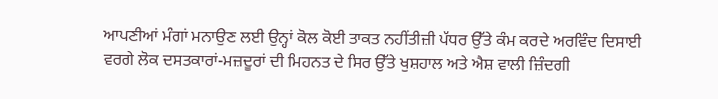ਆਪਣੀਆਂ ਮੰਗਾਂ ਮਨਾਉਣ ਲਈ ਉਨ੍ਹਾਂ ਕੋਲ ਕੋਈ ਤਾਕਤ ਨਹੀਂਤੀਜ਼ੀ ਪੱਧਰ ਉੱਤੇ ਕੰਮ ਕਰਦੇ ਅਰਵਿੰਦ ਦਿਸਾਈ ਵਰਗੇ ਲੋਕ ਦਸਤਕਾਰਾਂ-ਮਜ਼ਦੂਰਾਂ ਦੀ ਮਿਹਨਤ ਦੇ ਸਿਰ ਉੱਤੇ ਖੁਸ਼ਹਾਲ ਅਤੇ ਐਸ਼ ਵਾਲੀ ਜ਼ਿੰਦਗੀ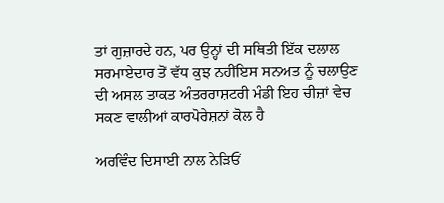ਤਾਂ ਗੁਜ਼ਾਰਦੇ ਹਨ, ਪਰ ਉਨ੍ਹਾਂ ਦੀ ਸਥਿਤੀ ਇੱਕ ਦਲਾਲ ਸਰਮਾਏਦਾਰ ਤੋਂ ਵੱਧ ਕੁਝ ਨਹੀਂਇਸ ਸਨਅਤ ਨੂੰ ਚਲਾਉਣ ਦੀ ਅਸਲ ਤਾਕਤ ਅੰਤਰਰਾਸ਼ਟਰੀ ਮੰਡੀ ਇਹ ਚੀਜ਼ਾਂ ਵੇਚ ਸਕਣ ਵਾਲੀਆਂ ਕਾਰਪੋਰੇਸ਼ਨਾਂ ਕੋਲ ਹੈ

ਅਰਵਿੰਦ ਦਿਸਾਈ ਨਾਲ ਨੇੜਿਓਂ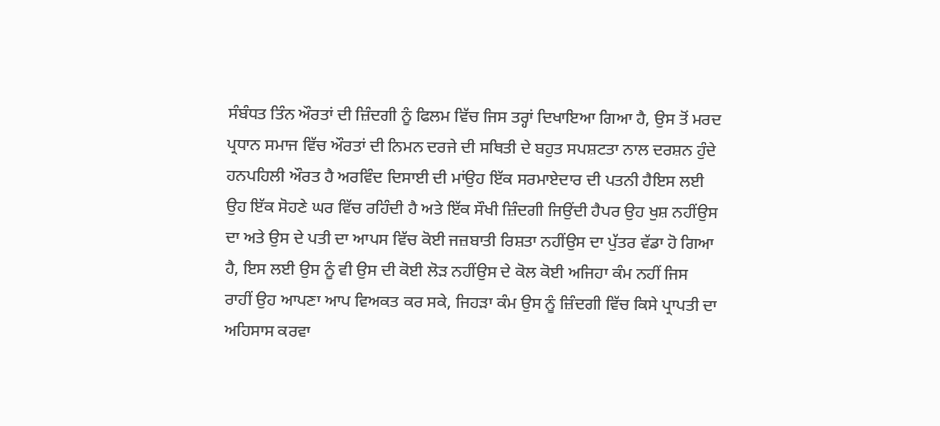ਸੰਬੰਧਤ ਤਿੰਨ ਔਰਤਾਂ ਦੀ ਜ਼ਿੰਦਗੀ ਨੂੰ ਫਿਲਮ ਵਿੱਚ ਜਿਸ ਤਰ੍ਹਾਂ ਦਿਖਾਇਆ ਗਿਆ ਹੈ, ਉਸ ਤੋਂ ਮਰਦ ਪ੍ਰਧਾਨ ਸਮਾਜ ਵਿੱਚ ਔਰਤਾਂ ਦੀ ਨਿਮਨ ਦਰਜੇ ਦੀ ਸਥਿਤੀ ਦੇ ਬਹੁਤ ਸਪਸ਼ਟਤਾ ਨਾਲ ਦਰਸ਼ਨ ਹੁੰਦੇ ਹਨਪਹਿਲੀ ਔਰਤ ਹੈ ਅਰਵਿੰਦ ਦਿਸਾਈ ਦੀ ਮਾਂਉਹ ਇੱਕ ਸਰਮਾਏਦਾਰ ਦੀ ਪਤਨੀ ਹੈਇਸ ਲਈ ਉਹ ਇੱਕ ਸੋਹਣੇ ਘਰ ਵਿੱਚ ਰਹਿੰਦੀ ਹੈ ਅਤੇ ਇੱਕ ਸੌਖੀ ਜ਼ਿੰਦਗੀ ਜਿਉਂਦੀ ਹੈਪਰ ਉਹ ਖੁਸ਼ ਨਹੀਂਉਸ ਦਾ ਅਤੇ ਉਸ ਦੇ ਪਤੀ ਦਾ ਆਪਸ ਵਿੱਚ ਕੋਈ ਜਜ਼ਬਾਤੀ ਰਿਸ਼ਤਾ ਨਹੀਂਉਸ ਦਾ ਪੁੱਤਰ ਵੱਡਾ ਹੋ ਗਿਆ ਹੈ, ਇਸ ਲਈ ਉਸ ਨੂੰ ਵੀ ਉਸ ਦੀ ਕੋਈ ਲੋੜ ਨਹੀਂਉਸ ਦੇ ਕੋਲ ਕੋਈ ਅਜਿਹਾ ਕੰਮ ਨਹੀਂ ਜਿਸ ਰਾਹੀਂ ਉਹ ਆਪਣਾ ਆਪ ਵਿਅਕਤ ਕਰ ਸਕੇ, ਜਿਹੜਾ ਕੰਮ ਉਸ ਨੂੰ ਜ਼ਿੰਦਗੀ ਵਿੱਚ ਕਿਸੇ ਪ੍ਰਾਪਤੀ ਦਾ ਅਹਿਸਾਸ ਕਰਵਾ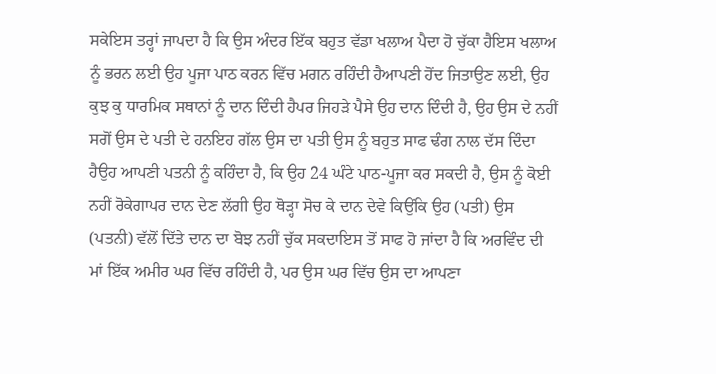ਸਕੇਇਸ ਤਰ੍ਹਾਂ ਜਾਪਦਾ ਹੈ ਕਿ ਉਸ ਅੰਦਰ ਇੱਕ ਬਹੁਤ ਵੱਡਾ ਖਲਾਅ ਪੈਦਾ ਹੋ ਚੁੱਕਾ ਹੈਇਸ ਖਲਾਅ ਨੂੰ ਭਰਨ ਲਈ ਉਹ ਪੂਜਾ ਪਾਠ ਕਰਨ ਵਿੱਚ ਮਗਨ ਰਹਿੰਦੀ ਹੈਆਪਣੀ ਹੋਂਦ ਜਿਤਾਉਣ ਲਈ, ਉਹ ਕੁਝ ਕੁ ਧਾਰਮਿਕ ਸਥਾਨਾਂ ਨੂੰ ਦਾਨ ਦਿੰਦੀ ਹੈਪਰ ਜਿਹੜੇ ਪੈਸੇ ਉਹ ਦਾਨ ਦਿੰਦੀ ਹੈ, ਉਹ ਉਸ ਦੇ ਨਹੀਂ ਸਗੋਂ ਉਸ ਦੇ ਪਤੀ ਦੇ ਹਨਇਹ ਗੱਲ ਉਸ ਦਾ ਪਤੀ ਉਸ ਨੂੰ ਬਹੁਤ ਸਾਫ ਢੰਗ ਨਾਲ ਦੱਸ ਦਿੰਦਾ ਹੈਉਹ ਆਪਣੀ ਪਤਨੀ ਨੂੰ ਕਹਿੰਦਾ ਹੈ, ਕਿ ਉਹ 24 ਘੰਟੇ ਪਾਠ-ਪੂਜਾ ਕਰ ਸਕਦੀ ਹੈ, ਉਸ ਨੂੰ ਕੋਈ ਨਹੀਂ ਰੋਕੇਗਾਪਰ ਦਾਨ ਦੇਣ ਲੱਗੀ ਉਹ ਥੋੜ੍ਹਾ ਸੋਚ ਕੇ ਦਾਨ ਦੇਵੇ ਕਿਉਂਕਿ ਉਹ (ਪਤੀ) ਉਸ (ਪਤਨੀ) ਵੱਲੋਂ ਦਿੱਤੇ ਦਾਨ ਦਾ ਬੋਝ ਨਹੀਂ ਚੁੱਕ ਸਕਦਾਇਸ ਤੋਂ ਸਾਫ ਹੋ ਜਾਂਦਾ ਹੈ ਕਿ ਅਰਵਿੰਦ ਦੀ ਮਾਂ ਇੱਕ ਅਮੀਰ ਘਰ ਵਿੱਚ ਰਹਿੰਦੀ ਹੈ, ਪਰ ਉਸ ਘਰ ਵਿੱਚ ਉਸ ਦਾ ਆਪਣਾ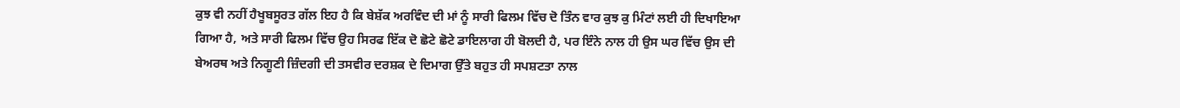ਕੁਝ ਵੀ ਨਹੀਂ ਹੈਖੂਬਸੂਰਤ ਗੱਲ ਇਹ ਹੈ ਕਿ ਬੇਸ਼ੱਕ ਅਰਵਿੰਦ ਦੀ ਮਾਂ ਨੂੰ ਸਾਰੀ ਫਿਲਮ ਵਿੱਚ ਦੋ ਤਿੰਨ ਵਾਰ ਕੁਝ ਕੁ ਮਿੰਟਾਂ ਲਈ ਹੀ ਦਿਖਾਇਆ ਗਿਆ ਹੈ, ਅਤੇ ਸਾਰੀ ਫਿਲਮ ਵਿੱਚ ਉਹ ਸਿਰਫ ਇੱਕ ਦੋ ਛੋਟੇ ਛੋਟੇ ਡਾਇਲਾਗ ਹੀ ਬੋਲਦੀ ਹੈ, ਪਰ ਇੰਨੇ ਨਾਲ ਹੀ ਉਸ ਘਰ ਵਿੱਚ ਉਸ ਦੀ ਬੇਅਰਥ ਅਤੇ ਨਿਗੂਣੀ ਜ਼ਿੰਦਗੀ ਦੀ ਤਸਵੀਰ ਦਰਸ਼ਕ ਦੇ ਦਿਮਾਗ ਉੱਤੇ ਬਹੁਤ ਹੀ ਸਪਸ਼ਟਤਾ ਨਾਲ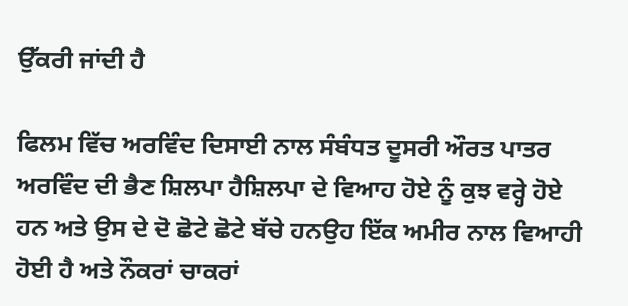ਉੱਕਰੀ ਜਾਂਦੀ ਹੈ

ਫਿਲਮ ਵਿੱਚ ਅਰਵਿੰਦ ਦਿਸਾਈ ਨਾਲ ਸੰਬੰਧਤ ਦੂਸਰੀ ਔਰਤ ਪਾਤਰ ਅਰਵਿੰਦ ਦੀ ਭੈਣ ਸ਼ਿਲਪਾ ਹੈਸ਼ਿਲਪਾ ਦੇ ਵਿਆਹ ਹੋਏ ਨੂੰ ਕੁਝ ਵਰ੍ਹੇ ਹੋਏ ਹਨ ਅਤੇ ਉਸ ਦੇ ਦੋ ਛੋਟੇ ਛੋਟੇ ਬੱਚੇ ਹਨਉਹ ਇੱਕ ਅਮੀਰ ਨਾਲ ਵਿਆਹੀ ਹੋਈ ਹੈ ਅਤੇ ਨੌਕਰਾਂ ਚਾਕਰਾਂ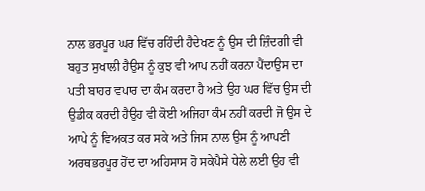ਨਾਲ ਭਰਪੂਰ ਘਰ ਵਿੱਚ ਰਹਿੰਦੀ ਹੈਦੇਖਣ ਨੂੰ ਉਸ ਦੀ ਜ਼ਿੰਦਗੀ ਵੀ ਬਹੁਤ ਸੁਖਾਲੀ ਹੈਉਸ ਨੂੰ ਕੁਝ ਵੀ ਆਪ ਨਹੀਂ ਕਰਨਾ ਪੈਂਦਾਉਸ ਦਾ ਪਤੀ ਬਾਹਰ ਵਪਾਰ ਦਾ ਕੰਮ ਕਰਦਾ ਹੈ ਅਤੇ ਉਹ ਘਰ ਵਿੱਚ ਉਸ ਦੀ ਉਡੀਕ ਕਰਦੀ ਹੈਉਹ ਵੀ ਕੋਈ ਅਜਿਹਾ ਕੰਮ ਨਹੀਂ ਕਰਦੀ ਜੋ ਉਸ ਦੇ ਆਪੇ ਨੂੰ ਵਿਅਕਤ ਕਰ ਸਕੇ ਅਤੇ ਜਿਸ ਨਾਲ ਉਸ ਨੂੰ ਆਪਣੀ ਅਰਥਭਰਪੂਰ ਹੋਂਦ ਦਾ ਅਹਿਸਾਸ ਹੋ ਸਕੇਪੈਸੇ ਧੇਲੇ ਲਈ ਉਹ ਵੀ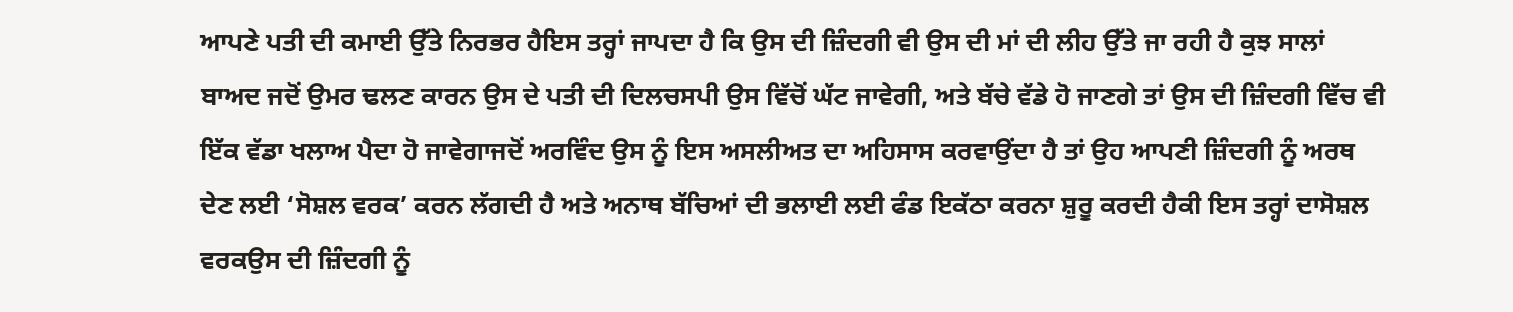ਆਪਣੇ ਪਤੀ ਦੀ ਕਮਾਈ ਉੱਤੇ ਨਿਰਭਰ ਹੈਇਸ ਤਰ੍ਹਾਂ ਜਾਪਦਾ ਹੈ ਕਿ ਉਸ ਦੀ ਜ਼ਿੰਦਗੀ ਵੀ ਉਸ ਦੀ ਮਾਂ ਦੀ ਲੀਹ ਉੱਤੇ ਜਾ ਰਹੀ ਹੈ ਕੁਝ ਸਾਲਾਂ ਬਾਅਦ ਜਦੋਂ ਉਮਰ ਢਲਣ ਕਾਰਨ ਉਸ ਦੇ ਪਤੀ ਦੀ ਦਿਲਚਸਪੀ ਉਸ ਵਿੱਚੋਂ ਘੱਟ ਜਾਵੇਗੀ, ਅਤੇ ਬੱਚੇ ਵੱਡੇ ਹੋ ਜਾਣਗੇ ਤਾਂ ਉਸ ਦੀ ਜ਼ਿੰਦਗੀ ਵਿੱਚ ਵੀ ਇੱਕ ਵੱਡਾ ਖਲਾਅ ਪੈਦਾ ਹੋ ਜਾਵੇਗਾਜਦੋਂ ਅਰਵਿੰਦ ਉਸ ਨੂੰ ਇਸ ਅਸਲੀਅਤ ਦਾ ਅਹਿਸਾਸ ਕਰਵਾਉਂਦਾ ਹੈ ਤਾਂ ਉਹ ਆਪਣੀ ਜ਼ਿੰਦਗੀ ਨੂੰ ਅਰਥ ਦੇਣ ਲਈ ‘ਸੋਸ਼ਲ ਵਰਕ’ ਕਰਨ ਲੱਗਦੀ ਹੈ ਅਤੇ ਅਨਾਥ ਬੱਚਿਆਂ ਦੀ ਭਲਾਈ ਲਈ ਫੰਡ ਇਕੱਠਾ ਕਰਨਾ ਸ਼ੁਰੂ ਕਰਦੀ ਹੈਕੀ ਇਸ ਤਰ੍ਹਾਂ ਦਾਸੋਸ਼ਲ ਵਰਕਉਸ ਦੀ ਜ਼ਿੰਦਗੀ ਨੂੰ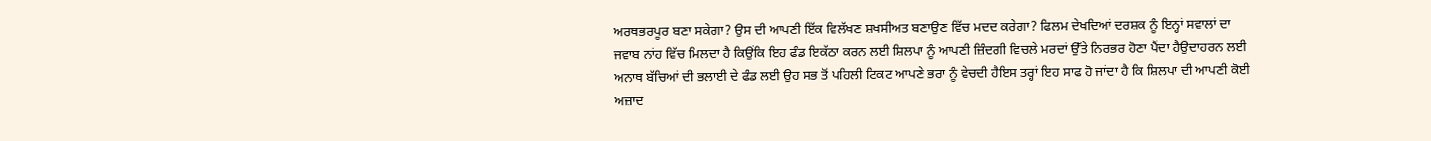ਅਰਥਭਰਪੂਰ ਬਣਾ ਸਕੇਗਾ? ਉਸ ਦੀ ਆਪਣੀ ਇੱਕ ਵਿਲੱਖਣ ਸ਼ਖਸੀਅਤ ਬਣਾਉਣ ਵਿੱਚ ਮਦਦ ਕਰੇਗਾ? ਫਿਲਮ ਦੇਖਦਿਆਂ ਦਰਸ਼ਕ ਨੂੰ ਇਨ੍ਹਾਂ ਸਵਾਲਾਂ ਦਾ ਜਵਾਬ ਨਾਂਹ ਵਿੱਚ ਮਿਲਦਾ ਹੈ ਕਿਉਂਕਿ ਇਹ ਫੰਡ ਇਕੱਠਾ ਕਰਨ ਲਈ ਸ਼ਿਲਪਾ ਨੂੰ ਆਪਣੀ ਜ਼ਿੰਦਗੀ ਵਿਚਲੇ ਮਰਦਾਂ ਉੱਤੇ ਨਿਰਭਰ ਹੋਣਾ ਪੈਂਦਾ ਹੈਉਦਾਹਰਨ ਲਈ ਅਨਾਥ ਬੱਚਿਆਂ ਦੀ ਭਲਾਈ ਦੇ ਫੰਡ ਲਈ ਉਹ ਸਭ ਤੋਂ ਪਹਿਲੀ ਟਿਕਟ ਆਪਣੇ ਭਰਾ ਨੂੰ ਵੇਚਦੀ ਹੈਇਸ ਤਰ੍ਹਾਂ ਇਹ ਸਾਫ ਹੋ ਜਾਂਦਾ ਹੈ ਕਿ ਸ਼ਿਲਪਾ ਦੀ ਆਪਣੀ ਕੋਈ ਅਜ਼ਾਦ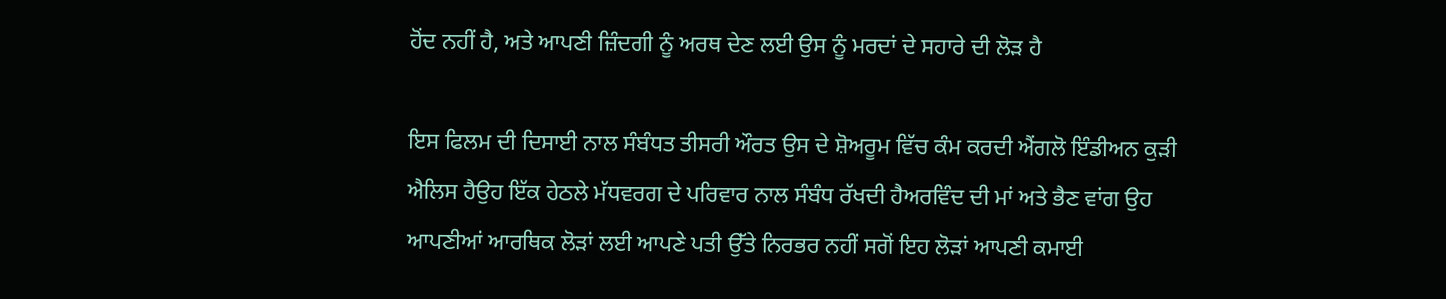ਹੋਂਦ ਨਹੀਂ ਹੈ, ਅਤੇ ਆਪਣੀ ਜ਼ਿੰਦਗੀ ਨੂੰ ਅਰਥ ਦੇਣ ਲਈ ਉਸ ਨੂੰ ਮਰਦਾਂ ਦੇ ਸਹਾਰੇ ਦੀ ਲੋੜ ਹੈ

ਇਸ ਫਿਲਮ ਦੀ ਦਿਸਾਈ ਨਾਲ ਸੰਬੰਧਤ ਤੀਸਰੀ ਔਰਤ ਉਸ ਦੇ ਸ਼ੋਅਰੂਮ ਵਿੱਚ ਕੰਮ ਕਰਦੀ ਐਂਗਲੋ ਇੰਡੀਅਨ ਕੁੜੀ ਐਲਿਸ ਹੈਉਹ ਇੱਕ ਹੇਠਲੇ ਮੱਧਵਰਗ ਦੇ ਪਰਿਵਾਰ ਨਾਲ ਸੰਬੰਧ ਰੱਖਦੀ ਹੈਅਰਵਿੰਦ ਦੀ ਮਾਂ ਅਤੇ ਭੈਣ ਵਾਂਗ ਉਹ ਆਪਣੀਆਂ ਆਰਥਿਕ ਲੋੜਾਂ ਲਈ ਆਪਣੇ ਪਤੀ ਉੱਤੇ ਨਿਰਭਰ ਨਹੀਂ ਸਗੋਂ ਇਹ ਲੋੜਾਂ ਆਪਣੀ ਕਮਾਈ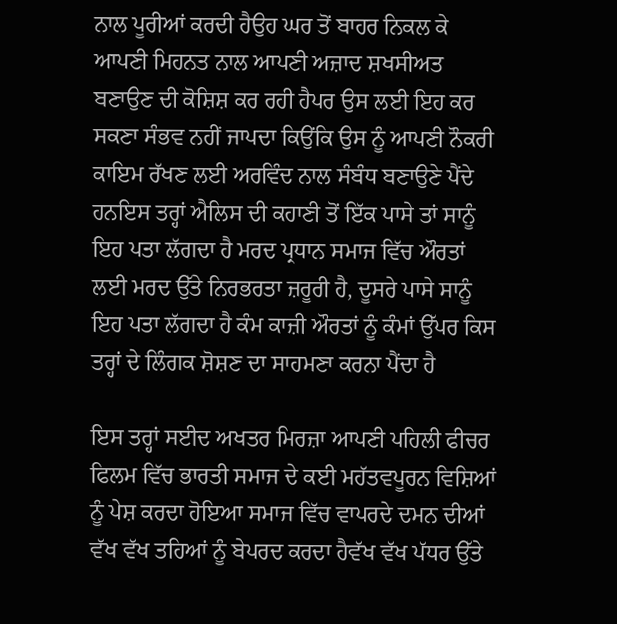ਨਾਲ ਪੂਰੀਆਂ ਕਰਦੀ ਹੈਉਹ ਘਰ ਤੋਂ ਬਾਹਰ ਨਿਕਲ ਕੇ ਆਪਣੀ ਮਿਹਨਤ ਨਾਲ ਆਪਣੀ ਅਜ਼ਾਦ ਸ਼ਖਸੀਅਤ ਬਣਾਉਣ ਦੀ ਕੋਸ਼ਿਸ਼ ਕਰ ਰਹੀ ਹੈਪਰ ਉਸ ਲਈ ਇਹ ਕਰ ਸਕਣਾ ਸੰਭਵ ਨਹੀਂ ਜਾਪਦਾ ਕਿਉਂਕਿ ਉਸ ਨੂੰ ਆਪਣੀ ਨੌਕਰੀ ਕਾਇਮ ਰੱਖਣ ਲਈ ਅਰਵਿੰਦ ਨਾਲ ਸੰਬੰਧ ਬਣਾਉਣੇ ਪੈਂਦੇ ਹਨਇਸ ਤਰ੍ਹਾਂ ਐਲਿਸ ਦੀ ਕਹਾਣੀ ਤੋਂ ਇੱਕ ਪਾਸੇ ਤਾਂ ਸਾਨੂੰ ਇਹ ਪਤਾ ਲੱਗਦਾ ਹੈ ਮਰਦ ਪ੍ਰਧਾਨ ਸਮਾਜ ਵਿੱਚ ਔਰਤਾਂ ਲਈ ਮਰਦ ਉੱਤੇ ਨਿਰਭਰਤਾ ਜ਼ਰੂਰੀ ਹੈ, ਦੂਸਰੇ ਪਾਸੇ ਸਾਨੂੰ ਇਹ ਪਤਾ ਲੱਗਦਾ ਹੈ ਕੰਮ ਕਾਜ਼ੀ ਔਰਤਾਂ ਨੂੰ ਕੰਮਾਂ ਉੱਪਰ ਕਿਸ ਤਰ੍ਹਾਂ ਦੇ ਲਿੰਗਕ ਸ਼ੋਸ਼ਣ ਦਾ ਸਾਹਮਣਾ ਕਰਨਾ ਪੈਂਦਾ ਹੈ

ਇਸ ਤਰ੍ਹਾਂ ਸਈਦ ਅਖਤਰ ਮਿਰਜ਼ਾ ਆਪਣੀ ਪਹਿਲੀ ਫੀਚਰ ਫਿਲਮ ਵਿੱਚ ਭਾਰਤੀ ਸਮਾਜ ਦੇ ਕਈ ਮਹੱਤਵਪੂਰਨ ਵਿਸ਼ਿਆਂ ਨੂੰ ਪੇਸ਼ ਕਰਦਾ ਹੋਇਆ ਸਮਾਜ ਵਿੱਚ ਵਾਪਰਦੇ ਦਮਨ ਦੀਆਂ ਵੱਖ ਵੱਖ ਤਹਿਆਂ ਨੂੰ ਬੇਪਰਦ ਕਰਦਾ ਹੈਵੱਖ ਵੱਖ ਪੱਧਰ ਉੱਤੇ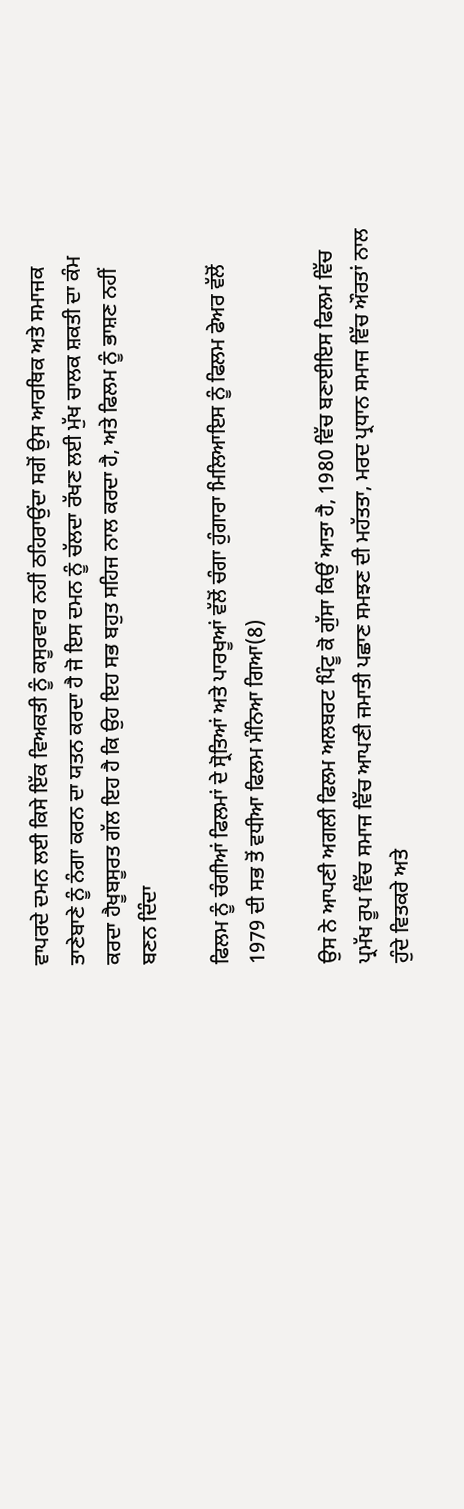ਵਾਪਰਦੇ ਦਮਨ ਲਈ ਕਿਸੇ ਇੱਕ ਵਿਅਕਤੀ ਨੂੰ ਕਸੂਰਵਾਰ ਨਹੀਂ ਠਹਿਰਾਉਂਦਾ ਸਗੋਂ ਉਸ ਆਰਥਿਕ ਅਤੇ ਸਮਾਜਕ ਤਾਣੇਬਾਣੇ ਨੂੰ ਨੰਗਾ ਕਰਨ ਦਾ ਯਤਨ ਕਰਦਾ ਹੈ ਜੋ ਇਸ ਦਮਨ ਨੂੰ ਚੱਲਦਾ ਰੱਖਣ ਲਈ ਮੁੱਖ ਚਾਲਕ ਸ਼ਕਤੀ ਦਾ ਕੰਮ ਕਰਦਾ ਹੈਖੂਬਸੂਰਤ ਗੱਲ ਇਹ ਹੈ ਕਿ ਉਹ ਇਹ ਸਭ ਬਹੁਤ ਸਹਿਜ ਨਾਲ ਕਰਦਾ ਹੈ, ਅਤੇ ਫਿਲਮ ਨੂੰ ਭਾਸ਼ਣ ਨਹੀਂ ਬਣਨ ਦਿੰਦਾ

ਫਿਲਮ ਨੂੰ ਚੰਗੀਆਂ ਫਿਲਮਾਂ ਦੇ ਸ੍ਰੋਤਿਆਂ ਅਤੇ ਪਾਰਖੂਆਂ ਵੱਲੋਂ ਚੰਗਾ ਹੁੰਗਾਰਾ ਮਿਲਿਆਇਸ ਨੂੰ ਫਿਲਮ ਫੇਅਰ ਵੱਲੋਂ 1979 ਦੀ ਸਭ ਤੋਂ ਵਧੀਆ ਫਿਲਮ ਮੰਨਿਆ ਗਿਆ(8)

ਉਸ ਨੇ ਆਪਣੀ ਅਗਲੀ ਫਿਲਮ ਅਲਬਰਟ ਪਿੰਟੂ ਕੋ ਗੁੱਸਾ ਕਿਉਂ ਆਤਾ ਹੈ, 1980 ਵਿੱਚ ਬਣਾਈਇਸ ਫਿਲਮ ਵਿੱਚ ਪ੍ਰਮੱਖ ਰੂਪ ਵਿੱਚ ਸਮਾਜ ਵਿੱਚ ਆਪਣੀ ਜਮਾਤੀ ਪਛਾਣ ਸਮਝਣ ਦੀ ਮਹੱਤਤਾ, ਮਰਦ ਪ੍ਰਧਾਨ ਸਮਾਜ ਵਿੱਚ ਔਰਤਾਂ ਨਾਲ ਹੁੰਦੇ ਵਿਤਕਰੇ ਅਤੇ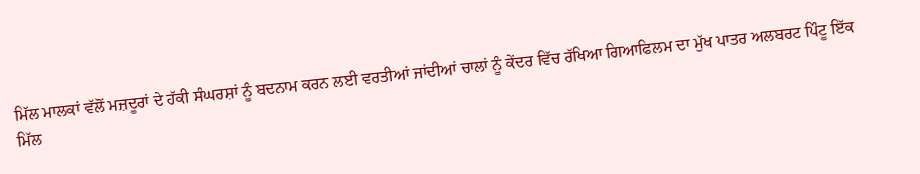ਮਿੱਲ ਮਾਲਕਾਂ ਵੱਲੋਂ ਮਜ਼ਦੂਰਾਂ ਦੇ ਹੱਕੀ ਸੰਘਰਸ਼ਾਂ ਨੂੰ ਬਦਨਾਮ ਕਰਨ ਲਈ ਵਰਤੀਆਂ ਜਾਂਦੀਆਂ ਚਾਲਾਂ ਨੂੰ ਕੇਂਦਰ ਵਿੱਚ ਰੱਖਿਆ ਗਿਆਫਿਲਮ ਦਾ ਮੁੱਖ ਪਾਤਰ ਅਲਬਰਟ ਪਿੰਟੂ ਇੱਕ ਮਿੱਲ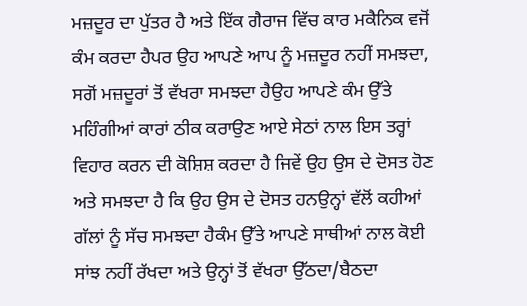ਮਜ਼ਦੂਰ ਦਾ ਪੁੱਤਰ ਹੈ ਅਤੇ ਇੱਕ ਗੈਰਾਜ ਵਿੱਚ ਕਾਰ ਮਕੈਨਿਕ ਵਜੋਂ ਕੰਮ ਕਰਦਾ ਹੈਪਰ ਉਹ ਆਪਣੇ ਆਪ ਨੂੰ ਮਜ਼ਦੂਰ ਨਹੀਂ ਸਮਝਦਾ, ਸਗੋਂ ਮਜ਼ਦੂਰਾਂ ਤੋਂ ਵੱਖਰਾ ਸਮਝਦਾ ਹੈਉਹ ਆਪਣੇ ਕੰਮ ਉੱਤੇ ਮਹਿੰਗੀਆਂ ਕਾਰਾਂ ਠੀਕ ਕਰਾਉਣ ਆਏ ਸੇਠਾਂ ਨਾਲ ਇਸ ਤਰ੍ਹਾਂ ਵਿਹਾਰ ਕਰਨ ਦੀ ਕੋਸ਼ਿਸ਼ ਕਰਦਾ ਹੈ ਜਿਵੇਂ ਉਹ ਉਸ ਦੇ ਦੋਸਤ ਹੋਣ ਅਤੇ ਸਮਝਦਾ ਹੈ ਕਿ ਉਹ ਉਸ ਦੇ ਦੋਸਤ ਹਨਉਨ੍ਹਾਂ ਵੱਲੋਂ ਕਹੀਆਂ ਗੱਲਾਂ ਨੂੰ ਸੱਚ ਸਮਝਦਾ ਹੈਕੰਮ ਉੱਤੇ ਆਪਣੇ ਸਾਥੀਆਂ ਨਾਲ ਕੋਈ ਸਾਂਝ ਨਹੀਂ ਰੱਖਦਾ ਅਤੇ ਉਨ੍ਹਾਂ ਤੋਂ ਵੱਖਰਾ ਉੱਠਦਾ/ਬੈਠਦਾ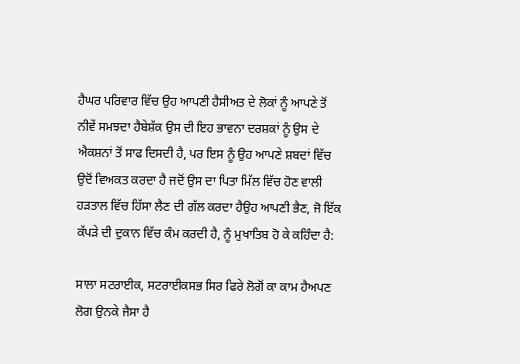ਹੈਘਰ ਪਰਿਵਾਰ ਵਿੱਚ ਉਹ ਆਪਣੀ ਹੈਸੀਅਤ ਦੇ ਲੋਕਾਂ ਨੂੰ ਆਪਣੇ ਤੋਂ ਨੀਵੇਂ ਸਮਝਦਾ ਹੈਬੇਸ਼ੱਕ ਉਸ ਦੀ ਇਹ ਭਾਵਨਾ ਦਰਸ਼ਕਾਂ ਨੂੰ ਉਸ ਦੇ ਐਕਸ਼ਨਾਂ ਤੋਂ ਸਾਫ ਦਿਸਦੀ ਹੈ, ਪਰ ਇਸ ਨੂੰ ਉਹ ਆਪਣੇ ਸ਼ਬਦਾਂ ਵਿੱਚ ਉਦੋਂ ਵਿਅਕਤ ਕਰਦਾ ਹੈ ਜਦੋਂ ਉਸ ਦਾ ਪਿਤਾ ਮਿੱਲ ਵਿੱਚ ਹੋਣ ਵਾਲੀ ਹੜਤਾਲ ਵਿੱਚ ਹਿੱਸਾ ਲੈਣ ਦੀ ਗੱਲ ਕਰਦਾ ਹੈਉਹ ਆਪਣੀ ਭੈਣ, ਜੋ ਇੱਕ ਕੱਪੜੇ ਦੀ ਦੁਕਾਨ ਵਿੱਚ ਕੰਮ ਕਰਦੀ ਹੈ, ਨੂੰ ਮੁਖਾਤਿਬ ਹੋ ਕੇ ਕਹਿੰਦਾ ਹੈ:

ਸਾਲਾ ਸਟਰਾਈਕ, ਸਟਰਾਈਕਸਭ ਸਿਰ ਫਿਰੇ ਲੋਗੋਂ ਕਾ ਕਾਮ ਹੈਅਪਣ ਲੋਗ ਉਨਕੇ ਜੈਸਾ ਹੈ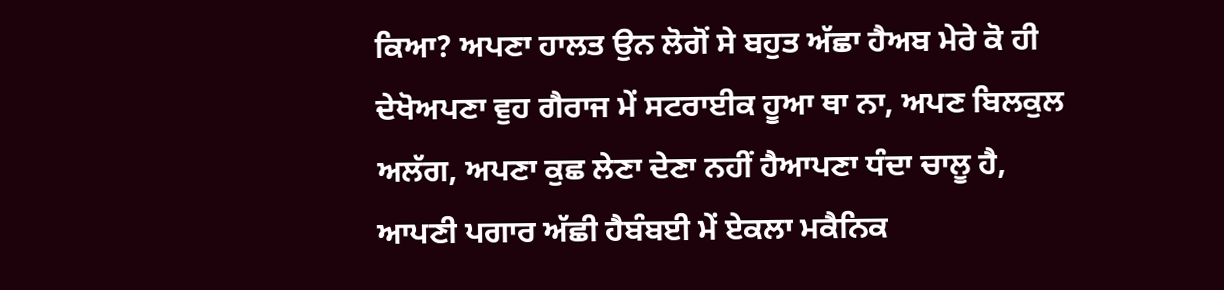ਕਿਆ? ਅਪਣਾ ਹਾਲਤ ਉਨ ਲੋਗੋਂ ਸੇ ਬਹੁਤ ਅੱਛਾ ਹੈਅਬ ਮੇਰੇ ਕੋ ਹੀ ਦੇਖੋਅਪਣਾ ਵੁਹ ਗੈਰਾਜ ਮੇਂ ਸਟਰਾਈਕ ਹੂਆ ਥਾ ਨਾ, ਅਪਣ ਬਿਲਕੁਲ ਅਲੱਗ, ਅਪਣਾ ਕੁਛ ਲੇਣਾ ਦੇਣਾ ਨਹੀਂ ਹੈਆਪਣਾ ਧੰਦਾ ਚਾਲੂ ਹੈ, ਆਪਣੀ ਪਗਾਰ ਅੱਛੀ ਹੈਬੰਬਈ ਮੇਂ ਏਕਲਾ ਮਕੈਨਿਕ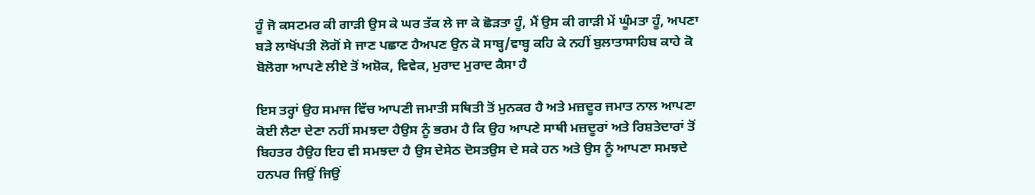ਹੂੰ ਜੋ ਕਸਟਮਰ ਕੀ ਗਾੜੀ ਉਸ ਕੇ ਘਰ ਤੱਕ ਲੇ ਜਾ ਕੇ ਛੋੜਤਾ ਹੂੰ, ਮੈਂ ਉਸ ਕੀ ਗਾੜੀ ਮੇਂ ਘੂੰਮਤਾ ਹੂੰ, ਅਪਣਾ ਬੜੇ ਲਾਖੋਂਪਤੀ ਲੋਗੋਂ ਸੇ ਜਾਣ ਪਛਾਣ ਹੈਅਪਣ ਉਨ ਕੋ ਸਾਬ੍ਹ/ਵਾਬ੍ਹ ਕਹਿ ਕੇ ਨਹੀਂ ਬੁਲਾਤਾਸਾਹਿਬ ਕਾਹੇ ਕੋ ਬੋਲੋਗਾ ਆਪਣੇ ਲੀਏ ਤੋਂ ਅਸ਼ੋਕ, ਵਿਵੇਕ, ਮੁਰਾਦ ਮੁਰਾਦ ਕੈਸਾ ਹੈ

ਇਸ ਤਰ੍ਹਾਂ ਉਹ ਸਮਾਜ ਵਿੱਚ ਆਪਣੀ ਜਮਾਤੀ ਸਥਿਤੀ ਤੋਂ ਮੁਨਕਰ ਹੈ ਅਤੇ ਮਜ਼ਦੂਰ ਜਮਾਤ ਨਾਲ ਆਪਣਾ ਕੋਈ ਲੈਣਾ ਦੇਣਾ ਨਹੀਂ ਸਮਝਦਾ ਹੈਉਸ ਨੂੰ ਭਰਮ ਹੈ ਕਿ ਉਹ ਆਪਣੇ ਸਾਥੀ ਮਜ਼ਦੂਰਾਂ ਅਤੇ ਰਿਸ਼ਤੇਦਾਰਾਂ ਤੋਂ ਬਿਹਤਰ ਹੈਉਹ ਇਹ ਵੀ ਸਮਝਦਾ ਹੈ ਉਸ ਦੇਸੇਠ ਦੋਸਤਉਸ ਦੇ ਸਕੇ ਹਨ ਅਤੇ ਉਸ ਨੂੰ ਆਪਣਾ ਸਮਝਦੇ ਹਨਪਰ ਜਿਉਂ ਜਿਉਂ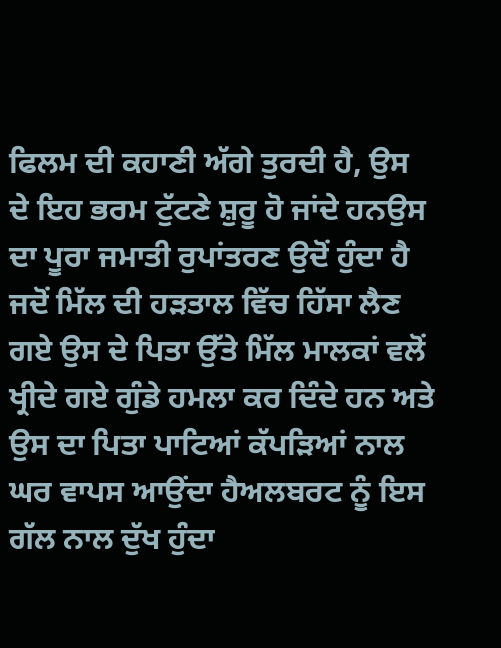ਫਿਲਮ ਦੀ ਕਹਾਣੀ ਅੱਗੇ ਤੁਰਦੀ ਹੈ, ਉਸ ਦੇ ਇਹ ਭਰਮ ਟੁੱਟਣੇ ਸ਼ੁਰੂ ਹੋ ਜਾਂਦੇ ਹਨਉਸ ਦਾ ਪੂਰਾ ਜਮਾਤੀ ਰੁਪਾਂਤਰਣ ਉਦੋਂ ਹੁੰਦਾ ਹੈ ਜਦੋਂ ਮਿੱਲ ਦੀ ਹੜਤਾਲ ਵਿੱਚ ਹਿੱਸਾ ਲੈਣ ਗਏ ਉਸ ਦੇ ਪਿਤਾ ਉੱਤੇ ਮਿੱਲ ਮਾਲਕਾਂ ਵਲੋਂ ਖ੍ਰੀਦੇ ਗਏ ਗੁੰਡੇ ਹਮਲਾ ਕਰ ਦਿੰਦੇ ਹਨ ਅਤੇ ਉਸ ਦਾ ਪਿਤਾ ਪਾਟਿਆਂ ਕੱਪੜਿਆਂ ਨਾਲ ਘਰ ਵਾਪਸ ਆਉਂਦਾ ਹੈਅਲਬਰਟ ਨੂੰ ਇਸ ਗੱਲ ਨਾਲ ਦੁੱਖ ਹੁੰਦਾ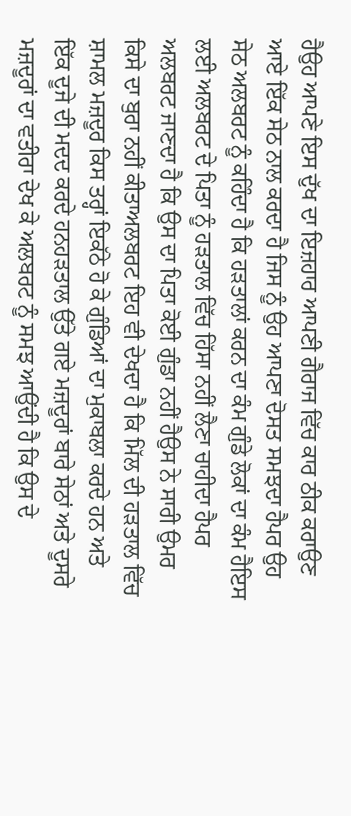ਹੈਉਹ ਆਪਣੇ ਇਸ ਦੁੱਖ ਦਾ ਇਜ਼ਹਾਰ ਆਪਣੀ ਗੈਰਾਜ ਵਿੱਚ ਕਾਰ ਠੀਕ ਕਰਾਉਣ ਆਏ ਇੱਕ ਸੇਠ ਨਾਲ ਕਰਦਾ ਹੈ ਜਿਸ ਨੂੰ ਉਹ ਆਪਣਾ ਦੋਸਤ ਸਮਝਦਾ ਹੈਪਰ ਉਹ ਸੇਠ ਅਲਬਰਟ ਨੂੰ ਕਹਿੰਦਾ ਹੈ ਕਿ ਹੜਤਾਲਾਂ ਕਰਨ ਦਾ ਕੰਮ ਗੁੰਡੇ ਲੋਕਾਂ ਦਾ ਕੰਮ ਹੈਇਸ ਲਈ ਅਲਬਰਟ ਦੇ ਪਿਤਾ ਨੂੰ ਹੜਤਾਲ ਵਿੱਚ ਹਿੱਸਾ ਨਹੀਂ ਲੈਣਾ ਚਾਹੀਦਾ ਹੈਪਰ ਅਲਬਰਟ ਜਾਣਦਾ ਹੈ ਕਿ ਉਸ ਦਾ ਪਿਤਾ ਕੋਈ ਗੁੰਡਾ ਨਹੀਂ ਹੈਉਸ ਨੇ ਸਾਰੀ ਉਮਰ ਕਿਸੇ ਦਾ ਬੁਰਾ ਨਹੀਂ ਕੀਤਾਅਲਬਰਟ ਇਹ ਵੀ ਦੇਖਦਾ ਹੈ ਕਿ ਮਿੱਲ ਦੀ ਹੜਤਾਲ ਵਿੱਚ ਸ਼ਾਮਲ ਮਜ਼ਦੂਰ ਕਿਸ ਤਰ੍ਹਾਂ ਇਕੱਠੇ ਹੋ ਕੇ ਗੁੰਡਿਆਂ ਦਾ ਮੁਕਾਬਲਾ ਕਰਦੇ ਹਨ ਅਤੇ ਇੱਕ ਦੂਜੇ ਦੀ ਮਦਦ ਕਰਦੇ ਹਨਹੜਤਾਲ ਉੱਤੇ ਗਏ ਮਜ਼ਦੂਰਾਂ ਬਾਰੇ ਸੇਠਾਂ ਅਤੇ ਦੂਸਰੇ ਮਜ਼ਦੂਰਾਂ ਦਾ ਵਤੀਰਾ ਦੇਖ ਕੇ ਅਲਬਰਟ ਨੂੰ ਸਮਝ ਆਉਂਦੀ ਹੈ ਕਿ ਉਸ ਦੇ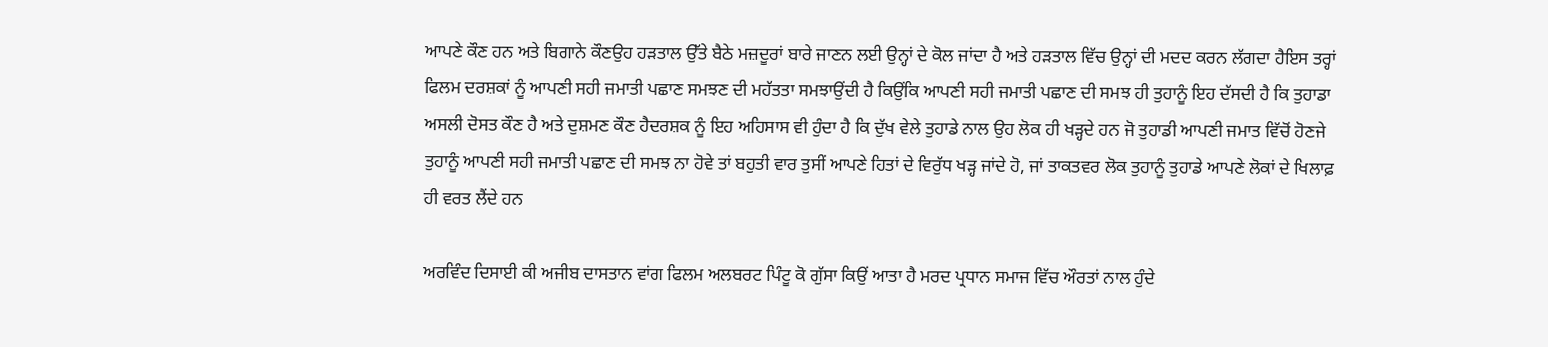ਆਪਣੇ ਕੌਣ ਹਨ ਅਤੇ ਬਿਗਾਨੇ ਕੌਣਉਹ ਹੜਤਾਲ ਉੱਤੇ ਬੈਠੇ ਮਜ਼ਦੂਰਾਂ ਬਾਰੇ ਜਾਣਨ ਲਈ ਉਨ੍ਹਾਂ ਦੇ ਕੋਲ ਜਾਂਦਾ ਹੈ ਅਤੇ ਹੜਤਾਲ ਵਿੱਚ ਉਨ੍ਹਾਂ ਦੀ ਮਦਦ ਕਰਨ ਲੱਗਦਾ ਹੈਇਸ ਤਰ੍ਹਾਂ ਫਿਲਮ ਦਰਸ਼ਕਾਂ ਨੂੰ ਆਪਣੀ ਸਹੀ ਜਮਾਤੀ ਪਛਾਣ ਸਮਝਣ ਦੀ ਮਹੱਤਤਾ ਸਮਝਾਉਂਦੀ ਹੈ ਕਿਉਂਕਿ ਆਪਣੀ ਸਹੀ ਜਮਾਤੀ ਪਛਾਣ ਦੀ ਸਮਝ ਹੀ ਤੁਹਾਨੂੰ ਇਹ ਦੱਸਦੀ ਹੈ ਕਿ ਤੁਹਾਡਾ ਅਸਲੀ ਦੋਸਤ ਕੌਣ ਹੈ ਅਤੇ ਦੁਸ਼ਮਣ ਕੌਣ ਹੈਦਰਸ਼ਕ ਨੂੰ ਇਹ ਅਹਿਸਾਸ ਵੀ ਹੁੰਦਾ ਹੈ ਕਿ ਦੁੱਖ ਵੇਲੇ ਤੁਹਾਡੇ ਨਾਲ ਉਹ ਲੋਕ ਹੀ ਖੜ੍ਹਦੇ ਹਨ ਜੋ ਤੁਹਾਡੀ ਆਪਣੀ ਜਮਾਤ ਵਿੱਚੋਂ ਹੋਣਜੇ ਤੁਹਾਨੂੰ ਆਪਣੀ ਸਹੀ ਜਮਾਤੀ ਪਛਾਣ ਦੀ ਸਮਝ ਨਾ ਹੋਵੇ ਤਾਂ ਬਹੁਤੀ ਵਾਰ ਤੁਸੀਂ ਆਪਣੇ ਹਿਤਾਂ ਦੇ ਵਿਰੁੱਧ ਖੜ੍ਹ ਜਾਂਦੇ ਹੋ, ਜਾਂ ਤਾਕਤਵਰ ਲੋਕ ਤੁਹਾਨੂੰ ਤੁਹਾਡੇ ਆਪਣੇ ਲੋਕਾਂ ਦੇ ਖਿਲਾਫ਼ ਹੀ ਵਰਤ ਲੈਂਦੇ ਹਨ

ਅਰਵਿੰਦ ਦਿਸਾਈ ਕੀ ਅਜੀਬ ਦਾਸਤਾਨ ਵਾਂਗ ਫਿਲਮ ਅਲਬਰਟ ਪਿੰਟੂ ਕੋ ਗੁੱਸਾ ਕਿਉਂ ਆਤਾ ਹੈ ਮਰਦ ਪ੍ਰਧਾਨ ਸਮਾਜ ਵਿੱਚ ਔਰਤਾਂ ਨਾਲ ਹੁੰਦੇ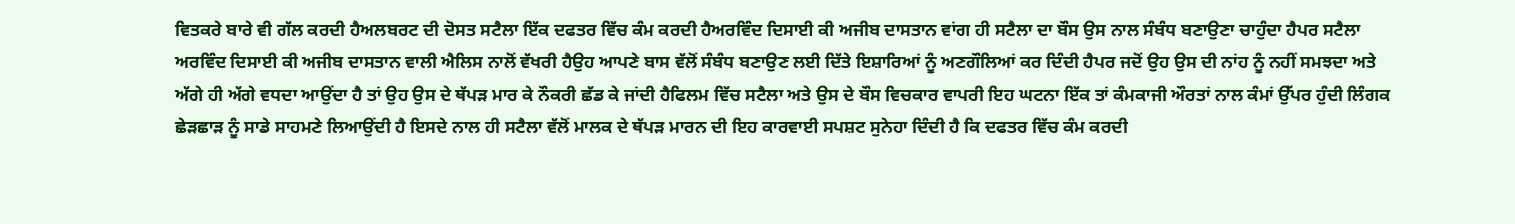ਵਿਤਕਰੇ ਬਾਰੇ ਵੀ ਗੱਲ ਕਰਦੀ ਹੈਅਲਬਰਟ ਦੀ ਦੋਸਤ ਸਟੈਲਾ ਇੱਕ ਦਫਤਰ ਵਿੱਚ ਕੰਮ ਕਰਦੀ ਹੈਅਰਵਿੰਦ ਦਿਸਾਈ ਕੀ ਅਜੀਬ ਦਾਸਤਾਨ ਵਾਂਗ ਹੀ ਸਟੈਲਾ ਦਾ ਬੌਸ ਉਸ ਨਾਲ ਸੰਬੰਧ ਬਣਾਉਣਾ ਚਾਹੁੰਦਾ ਹੈਪਰ ਸਟੈਲਾ ਅਰਵਿੰਦ ਦਿਸਾਈ ਕੀ ਅਜੀਬ ਦਾਸਤਾਨ ਵਾਲੀ ਐਲਿਸ ਨਾਲੋਂ ਵੱਖਰੀ ਹੈਉਹ ਆਪਣੇ ਬਾਸ ਵੱਲੋਂ ਸੰਬੰਧ ਬਣਾਉਣ ਲਈ ਦਿੱਤੇ ਇਸ਼ਾਰਿਆਂ ਨੂੰ ਅਣਗੌਲਿਆਂ ਕਰ ਦਿੰਦੀ ਹੈਪਰ ਜਦੋਂ ਉਹ ਉਸ ਦੀ ਨਾਂਹ ਨੂੰ ਨਹੀਂ ਸਮਝਦਾ ਅਤੇ ਅੱਗੇ ਹੀ ਅੱਗੇ ਵਧਦਾ ਆਉਂਦਾ ਹੈ ਤਾਂ ਉਹ ਉਸ ਦੇ ਥੱਪੜ ਮਾਰ ਕੇ ਨੌਕਰੀ ਛੱਡ ਕੇ ਜਾਂਦੀ ਹੈਫਿਲਮ ਵਿੱਚ ਸਟੈਲਾ ਅਤੇ ਉਸ ਦੇ ਬੌਸ ਵਿਚਕਾਰ ਵਾਪਰੀ ਇਹ ਘਟਨਾ ਇੱਕ ਤਾਂ ਕੰਮਕਾਜੀ ਔਰਤਾਂ ਨਾਲ ਕੰਮਾਂ ਉੱਪਰ ਹੁੰਦੀ ਲਿੰਗਕ ਛੇੜਛਾੜ ਨੂੰ ਸਾਡੇ ਸਾਹਮਣੇ ਲਿਆਉਂਦੀ ਹੈ ਇਸਦੇ ਨਾਲ ਹੀ ਸਟੈਲਾ ਵੱਲੋਂ ਮਾਲਕ ਦੇ ਥੱਪੜ ਮਾਰਨ ਦੀ ਇਹ ਕਾਰਵਾਈ ਸਪਸ਼ਟ ਸੁਨੇਹਾ ਦਿੰਦੀ ਹੈ ਕਿ ਦਫਤਰ ਵਿੱਚ ਕੰਮ ਕਰਦੀ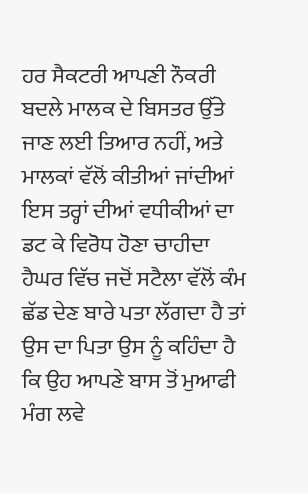ਹਰ ਸੈਕਟਰੀ ਆਪਣੀ ਨੌਕਰੀ ਬਦਲੇ ਮਾਲਕ ਦੇ ਬਿਸਤਰ ਉੱਤੇ ਜਾਣ ਲਈ ਤਿਆਰ ਨਹੀਂ, ਅਤੇ ਮਾਲਕਾਂ ਵੱਲੋਂ ਕੀਤੀਆਂ ਜਾਂਦੀਆਂ ਇਸ ਤਰ੍ਹਾਂ ਦੀਆਂ ਵਧੀਕੀਆਂ ਦਾ ਡਟ ਕੇ ਵਿਰੋਧ ਹੋਣਾ ਚਾਹੀਦਾ ਹੈਘਰ ਵਿੱਚ ਜਦੋਂ ਸਟੈਲਾ ਵੱਲੋਂ ਕੰਮ ਛੱਡ ਦੇਣ ਬਾਰੇ ਪਤਾ ਲੱਗਦਾ ਹੈ ਤਾਂ ਉਸ ਦਾ ਪਿਤਾ ਉਸ ਨੂੰ ਕਹਿੰਦਾ ਹੈ ਕਿ ਉਹ ਆਪਣੇ ਬਾਸ ਤੋਂ ਮੁਆਫੀ ਮੰਗ ਲਵੇ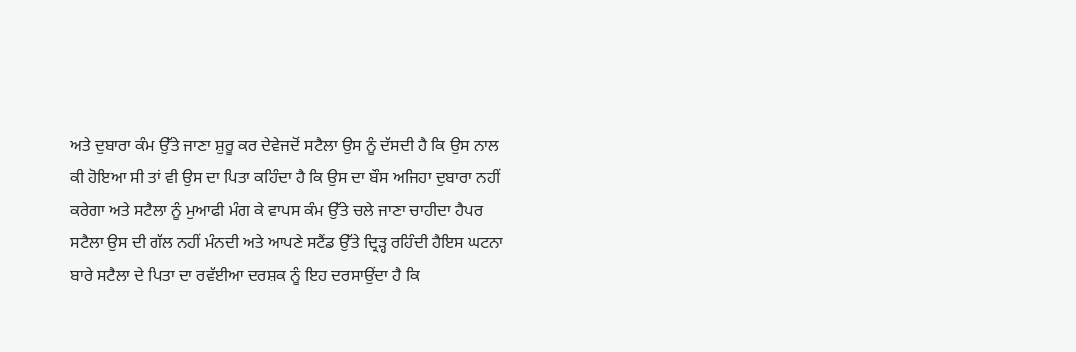ਅਤੇ ਦੁਬਾਰਾ ਕੰਮ ਉੱਤੇ ਜਾਣਾ ਸ਼ੁਰੂ ਕਰ ਦੇਵੇਜਦੋਂ ਸਟੈਲਾ ਉਸ ਨੂੰ ਦੱਸਦੀ ਹੈ ਕਿ ਉਸ ਨਾਲ ਕੀ ਹੋਇਆ ਸੀ ਤਾਂ ਵੀ ਉਸ ਦਾ ਪਿਤਾ ਕਹਿੰਦਾ ਹੈ ਕਿ ਉਸ ਦਾ ਬੌਸ ਅਜਿਹਾ ਦੁਬਾਰਾ ਨਹੀਂ ਕਰੇਗਾ ਅਤੇ ਸਟੈਲਾ ਨੂੰ ਮੁਆਫੀ ਮੰਗ ਕੇ ਵਾਪਸ ਕੰਮ ਉੱਤੇ ਚਲੇ ਜਾਣਾ ਚਾਹੀਦਾ ਹੈਪਰ ਸਟੈਲਾ ਉਸ ਦੀ ਗੱਲ ਨਹੀਂ ਮੰਨਦੀ ਅਤੇ ਆਪਣੇ ਸਟੈਂਡ ਉੱਤੇ ਦ੍ਰਿੜ੍ਹ ਰਹਿੰਦੀ ਹੈਇਸ ਘਟਨਾ ਬਾਰੇ ਸਟੈਲਾ ਦੇ ਪਿਤਾ ਦਾ ਰਵੱਈਆ ਦਰਸ਼ਕ ਨੂੰ ਇਹ ਦਰਸਾਉਂਦਾ ਹੈ ਕਿ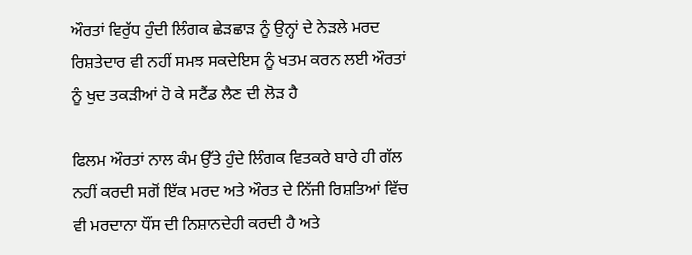ਔਰਤਾਂ ਵਿਰੁੱਧ ਹੁੰਦੀ ਲਿੰਗਕ ਛੇੜਛਾੜ ਨੂੰ ਉਨ੍ਹਾਂ ਦੇ ਨੇੜਲੇ ਮਰਦ ਰਿਸ਼ਤੇਦਾਰ ਵੀ ਨਹੀਂ ਸਮਝ ਸਕਦੇਇਸ ਨੂੰ ਖਤਮ ਕਰਨ ਲਈ ਔਰਤਾਂ ਨੂੰ ਖੁਦ ਤਕੜੀਆਂ ਹੋ ਕੇ ਸਟੈਂਡ ਲੈਣ ਦੀ ਲੋੜ ਹੈ

ਫਿਲਮ ਔਰਤਾਂ ਨਾਲ ਕੰਮ ਉੱਤੇ ਹੁੰਦੇ ਲਿੰਗਕ ਵਿਤਕਰੇ ਬਾਰੇ ਹੀ ਗੱਲ ਨਹੀਂ ਕਰਦੀ ਸਗੋਂ ਇੱਕ ਮਰਦ ਅਤੇ ਔਰਤ ਦੇ ਨਿੱਜੀ ਰਿਸ਼ਤਿਆਂ ਵਿੱਚ ਵੀ ਮਰਦਾਨਾ ਧੌਂਸ ਦੀ ਨਿਸ਼ਾਨਦੇਹੀ ਕਰਦੀ ਹੈ ਅਤੇ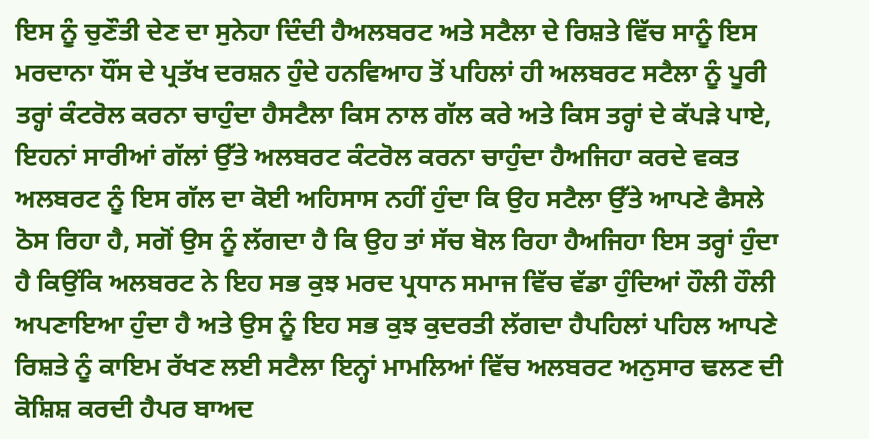ਇਸ ਨੂੰ ਚੁਣੌਤੀ ਦੇਣ ਦਾ ਸੁਨੇਹਾ ਦਿੰਦੀ ਹੈਅਲਬਰਟ ਅਤੇ ਸਟੈਲਾ ਦੇ ਰਿਸ਼ਤੇ ਵਿੱਚ ਸਾਨੂੰ ਇਸ ਮਰਦਾਨਾ ਧੌਂਸ ਦੇ ਪ੍ਰਤੱਖ ਦਰਸ਼ਨ ਹੁੰਦੇ ਹਨਵਿਆਹ ਤੋਂ ਪਹਿਲਾਂ ਹੀ ਅਲਬਰਟ ਸਟੈਲਾ ਨੂੰ ਪੂਰੀ ਤਰ੍ਹਾਂ ਕੰਟਰੋਲ ਕਰਨਾ ਚਾਹੁੰਦਾ ਹੈਸਟੈਲਾ ਕਿਸ ਨਾਲ ਗੱਲ ਕਰੇ ਅਤੇ ਕਿਸ ਤਰ੍ਹਾਂ ਦੇ ਕੱਪੜੇ ਪਾਏ, ਇਹਨਾਂ ਸਾਰੀਆਂ ਗੱਲਾਂ ਉੱਤੇ ਅਲਬਰਟ ਕੰਟਰੋਲ ਕਰਨਾ ਚਾਹੁੰਦਾ ਹੈਅਜਿਹਾ ਕਰਦੇ ਵਕਤ ਅਲਬਰਟ ਨੂੰ ਇਸ ਗੱਲ ਦਾ ਕੋਈ ਅਹਿਸਾਸ ਨਹੀਂ ਹੁੰਦਾ ਕਿ ਉਹ ਸਟੈਲਾ ਉੱਤੇ ਆਪਣੇ ਫੈਸਲੇ ਠੋਸ ਰਿਹਾ ਹੈ, ਸਗੋਂ ਉਸ ਨੂੰ ਲੱਗਦਾ ਹੈ ਕਿ ਉਹ ਤਾਂ ਸੱਚ ਬੋਲ ਰਿਹਾ ਹੈਅਜਿਹਾ ਇਸ ਤਰ੍ਹਾਂ ਹੁੰਦਾ ਹੈ ਕਿਉਂਕਿ ਅਲਬਰਟ ਨੇ ਇਹ ਸਭ ਕੁਝ ਮਰਦ ਪ੍ਰਧਾਨ ਸਮਾਜ ਵਿੱਚ ਵੱਡਾ ਹੁੰਦਿਆਂ ਹੌਲੀ ਹੌਲੀ ਅਪਣਾਇਆ ਹੁੰਦਾ ਹੈ ਅਤੇ ਉਸ ਨੂੰ ਇਹ ਸਭ ਕੁਝ ਕੁਦਰਤੀ ਲੱਗਦਾ ਹੈਪਹਿਲਾਂ ਪਹਿਲ ਆਪਣੇ ਰਿਸ਼ਤੇ ਨੂੰ ਕਾਇਮ ਰੱਖਣ ਲਈ ਸਟੈਲਾ ਇਨ੍ਹਾਂ ਮਾਮਲਿਆਂ ਵਿੱਚ ਅਲਬਰਟ ਅਨੁਸਾਰ ਢਲਣ ਦੀ ਕੋਸ਼ਿਸ਼ ਕਰਦੀ ਹੈਪਰ ਬਾਅਦ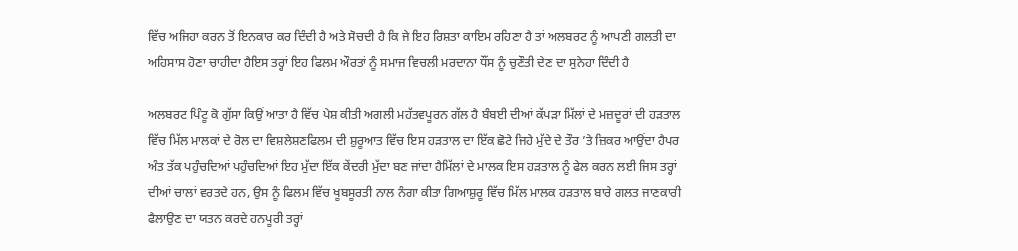ਵਿੱਚ ਅਜਿਹਾ ਕਰਨ ਤੋਂ ਇਨਕਾਰ ਕਰ ਦਿੰਦੀ ਹੈ ਅਤੇ ਸੋਚਦੀ ਹੈ ਕਿ ਜੇ ਇਹ ਰਿਸ਼ਤਾ ਕਾਇਮ ਰਹਿਣਾ ਹੈ ਤਾਂ ਅਲਬਰਟ ਨੂੰ ਆਪਣੀ ਗਲਤੀ ਦਾ ਅਹਿਸਾਸ ਹੋਣਾ ਚਾਹੀਦਾ ਹੈਇਸ ਤਰ੍ਹਾਂ ਇਹ ਫਿਲਮ ਔਰਤਾਂ ਨੂੰ ਸਮਾਜ ਵਿਚਲੀ ਮਰਦਾਨਾ ਧੌਂਸ ਨੂੰ ਚੁਣੌਤੀ ਦੇਣ ਦਾ ਸੁਨੇਹਾ ਦਿੰਦੀ ਹੈ

ਅਲਬਰਟ ਪਿੰਟੂ ਕੋ ਗੁੱਸਾ ਕਿਉਂ ਆਤਾ ਹੈ ਵਿੱਚ ਪੇਸ਼ ਕੀਤੀ ਅਗਲੀ ਮਹੱਤਵਪੂਰਨ ਗੱਲ ਹੈ ਬੰਬਈ ਦੀਆਂ ਕੱਪੜਾ ਮਿੱਲਾਂ ਦੇ ਮਜ਼ਦੂਰਾਂ ਦੀ ਹੜਤਾਲ ਵਿੱਚ ਮਿੱਲ ਮਾਲਕਾਂ ਦੇ ਰੋਲ ਦਾ ਵਿਸ਼ਲੇਸ਼ਣਫਿਲਮ ਦੀ ਸ਼ੁਰੂਆਤ ਵਿੱਚ ਇਸ ਹੜਤਾਲ ਦਾ ਇੱਕ ਛੋਟੇ ਜਿਹੇ ਮੁੱਦੇ ਦੇ ਤੌਰ ’ਤੇ ਜ਼ਿਕਰ ਆਉਂਦਾ ਹੈਪਰ ਅੰਤ ਤੱਕ ਪਹੁੰਚਦਿਆਂ ਪਹੁੰਚਦਿਆਂ ਇਹ ਮੁੱਦਾ ਇੱਕ ਕੇਂਦਰੀ ਮੁੱਦਾ ਬਣ ਜਾਂਦਾ ਹੈਮਿੱਲਾਂ ਦੇ ਮਾਲਕ ਇਸ ਹੜਤਾਲ ਨੂੰ ਫੇਲ ਕਰਨ ਲਈ ਜਿਸ ਤਰ੍ਹਾਂ ਦੀਆਂ ਚਾਲਾਂ ਵਰਤਦੇ ਹਨ, ਉਸ ਨੂੰ ਫਿਲਮ ਵਿੱਚ ਖੂਬਸੂਰਤੀ ਨਾਲ ਨੰਗਾ ਕੀਤਾ ਗਿਆਸ਼ੁਰੂ ਵਿੱਚ ਮਿੱਲ ਮਾਲਕ ਹੜਤਾਲ ਬਾਰੇ ਗਲਤ ਜਾਣਕਾਰੀ ਫੈਲਾਉਣ ਦਾ ਯਤਨ ਕਰਦੇ ਹਨਪੂਰੀ ਤਰ੍ਹਾਂ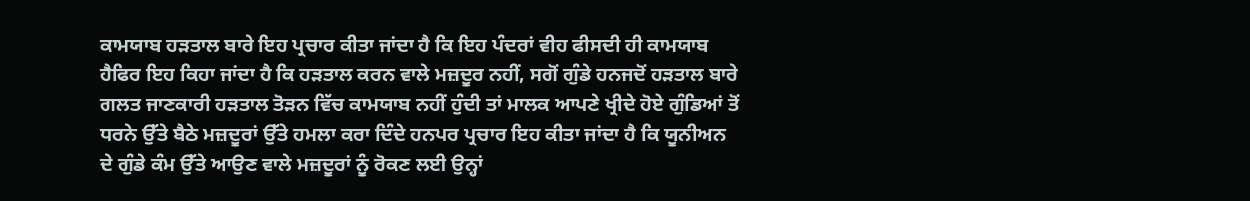ਕਾਮਯਾਬ ਹੜਤਾਲ ਬਾਰੇ ਇਹ ਪ੍ਰਚਾਰ ਕੀਤਾ ਜਾਂਦਾ ਹੈ ਕਿ ਇਹ ਪੰਦਰਾਂ ਵੀਹ ਫੀਸਦੀ ਹੀ ਕਾਮਯਾਬ ਹੈਫਿਰ ਇਹ ਕਿਹਾ ਜਾਂਦਾ ਹੈ ਕਿ ਹੜਤਾਲ ਕਰਨ ਵਾਲੇ ਮਜ਼ਦੂਰ ਨਹੀਂ, ਸਗੋਂ ਗੁੰਡੇ ਹਨਜਦੋਂ ਹੜਤਾਲ ਬਾਰੇ ਗਲਤ ਜਾਣਕਾਰੀ ਹੜਤਾਲ ਤੋੜਨ ਵਿੱਚ ਕਾਮਯਾਬ ਨਹੀਂ ਹੁੰਦੀ ਤਾਂ ਮਾਲਕ ਆਪਣੇ ਖ੍ਰੀਦੇ ਹੋਏ ਗੁੰਡਿਆਂ ਤੋਂ ਧਰਨੇ ਉੱਤੇ ਬੈਠੇ ਮਜ਼ਦੂਰਾਂ ਉੱਤੇ ਹਮਲਾ ਕਰਾ ਦਿੰਦੇ ਹਨਪਰ ਪ੍ਰਚਾਰ ਇਹ ਕੀਤਾ ਜਾਂਦਾ ਹੈ ਕਿ ਯੂਨੀਅਨ ਦੇ ਗੁੰਡੇ ਕੰਮ ਉੱਤੇ ਆਉਣ ਵਾਲੇ ਮਜ਼ਦੂਰਾਂ ਨੂੰ ਰੋਕਣ ਲਈ ਉਨ੍ਹਾਂ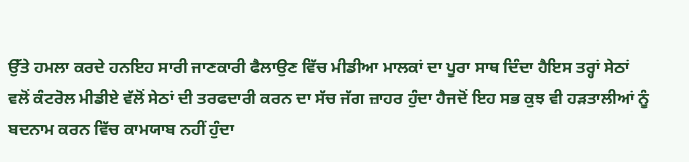ਉੱਤੇ ਹਮਲਾ ਕਰਦੇ ਹਨਇਹ ਸਾਰੀ ਜਾਣਕਾਰੀ ਫੈਲਾਉਣ ਵਿੱਚ ਮੀਡੀਆ ਮਾਲਕਾਂ ਦਾ ਪੂਰਾ ਸਾਥ ਦਿੰਦਾ ਹੈਇਸ ਤਰ੍ਹਾਂ ਸੇਠਾਂ ਵਲੋਂ ਕੰਟਰੋਲ ਮੀਡੀਏ ਵੱਲੋਂ ਸੇਠਾਂ ਦੀ ਤਰਫਦਾਰੀ ਕਰਨ ਦਾ ਸੱਚ ਜੱਗ ਜ਼ਾਹਰ ਹੁੰਦਾ ਹੈਜਦੋਂ ਇਹ ਸਭ ਕੁਝ ਵੀ ਹੜਤਾਲੀਆਂ ਨੂੰ ਬਦਨਾਮ ਕਰਨ ਵਿੱਚ ਕਾਮਯਾਬ ਨਹੀਂ ਹੁੰਦਾ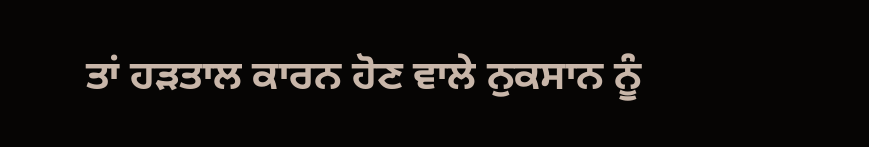ਤਾਂ ਹੜਤਾਲ ਕਾਰਨ ਹੋਣ ਵਾਲੇ ਨੁਕਸਾਨ ਨੂੰ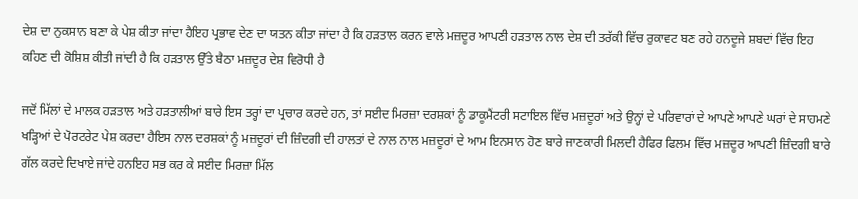ਦੇਸ਼ ਦਾ ਨੁਕਸਾਨ ਬਣਾ ਕੇ ਪੇਸ਼ ਕੀਤਾ ਜਾਂਦਾ ਹੈਇਹ ਪ੍ਰਭਾਵ ਦੇਣ ਦਾ ਯਤਨ ਕੀਤਾ ਜਾਂਦਾ ਹੈ ਕਿ ਹੜਤਾਲ ਕਰਨ ਵਾਲੇ ਮਜ਼ਦੂਰ ਆਪਣੀ ਹੜਤਾਲ ਨਾਲ ਦੇਸ਼ ਦੀ ਤਰੱਕੀ ਵਿੱਚ ਰੁਕਾਵਟ ਬਣ ਰਹੇ ਹਨਦੂਜੇ ਸ਼ਬਦਾਂ ਵਿੱਚ ਇਹ ਕਹਿਣ ਦੀ ਕੋਸ਼ਿਸ਼ ਕੀਤੀ ਜਾਂਦੀ ਹੈ ਕਿ ਹੜਤਾਲ ਉੱਤੇ ਬੈਠਾ ਮਜ਼ਦੂਰ ਦੇਸ਼ ਵਿਰੋਧੀ ਹੈ

ਜਦੋਂ ਮਿੱਲਾਂ ਦੇ ਮਾਲਕ ਹੜਤਾਲ ਅਤੇ ਹੜਤਾਲੀਆਂ ਬਾਰੇ ਇਸ ਤਰ੍ਹਾਂ ਦਾ ਪ੍ਰਚਾਰ ਕਰਦੇ ਹਨ, ਤਾਂ ਸਈਦ ਮਿਰਜ਼ਾ ਦਰਸ਼ਕਾਂ ਨੂੰ ਡਾਕੂਮੈਂਟਰੀ ਸਟਾਇਲ ਵਿੱਚ ਮਜ਼ਦੂਰਾਂ ਅਤੇ ਉਨ੍ਹਾਂ ਦੇ ਪਰਿਵਾਰਾਂ ਦੇ ਆਪਣੇ ਆਪਣੇ ਘਰਾਂ ਦੇ ਸਾਹਮਣੇ ਖੜ੍ਹਿਆਂ ਦੇ ਪੋਰਟਰੇਟ ਪੇਸ਼ ਕਰਦਾ ਹੈਇਸ ਨਾਲ ਦਰਸ਼ਕਾਂ ਨੂੰ ਮਜ਼ਦੂਰਾਂ ਦੀ ਜ਼ਿੰਦਗੀ ਦੀ ਹਾਲਤਾਂ ਦੇ ਨਾਲ ਨਾਲ ਮਜ਼ਦੂਰਾਂ ਦੇ ਆਮ ਇਨਸਾਨ ਹੋਣ ਬਾਰੇ ਜਾਣਕਾਰੀ ਮਿਲਦੀ ਹੈਫਿਰ ਫਿਲਮ ਵਿੱਚ ਮਜ਼ਦੂਰ ਆਪਣੀ ਜ਼ਿੰਦਗੀ ਬਾਰੇ ਗੱਲ ਕਰਦੇ ਦਿਖਾਏ ਜਾਂਦੇ ਹਨਇਹ ਸਭ ਕਰ ਕੇ ਸਈਦ ਮਿਰਜ਼ਾ ਮਿੱਲ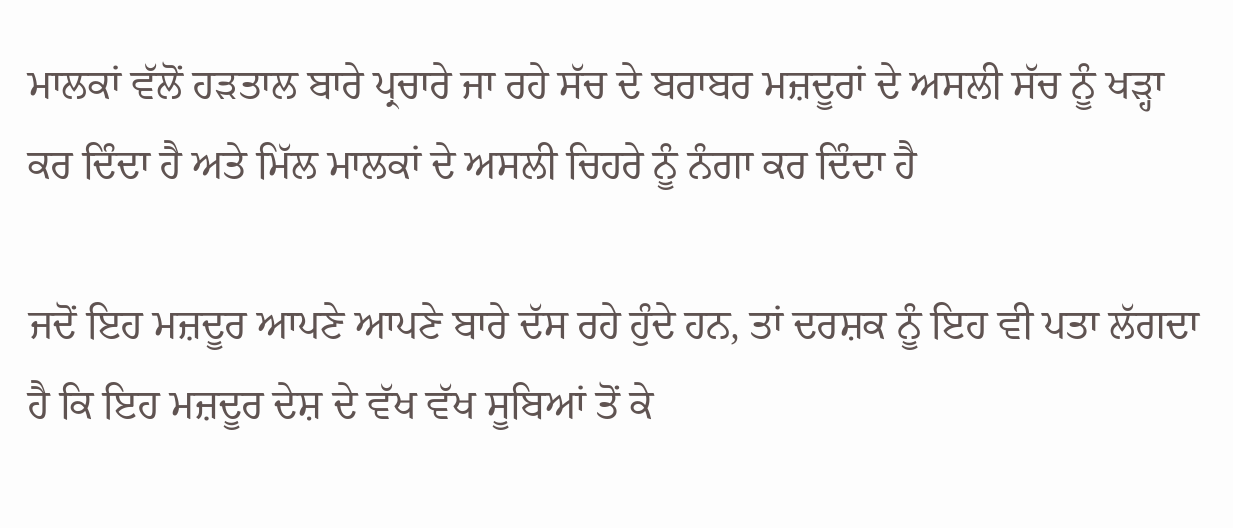ਮਾਲਕਾਂ ਵੱਲੋਂ ਹੜਤਾਲ ਬਾਰੇ ਪ੍ਰਚਾਰੇ ਜਾ ਰਹੇ ਸੱਚ ਦੇ ਬਰਾਬਰ ਮਜ਼ਦੂਰਾਂ ਦੇ ਅਸਲੀ ਸੱਚ ਨੂੰ ਖੜ੍ਹਾ ਕਰ ਦਿੰਦਾ ਹੈ ਅਤੇ ਮਿੱਲ ਮਾਲਕਾਂ ਦੇ ਅਸਲੀ ਚਿਹਰੇ ਨੂੰ ਨੰਗਾ ਕਰ ਦਿੰਦਾ ਹੈ

ਜਦੋਂ ਇਹ ਮਜ਼ਦੂਰ ਆਪਣੇ ਆਪਣੇ ਬਾਰੇ ਦੱਸ ਰਹੇ ਹੁੰਦੇ ਹਨ, ਤਾਂ ਦਰਸ਼ਕ ਨੂੰ ਇਹ ਵੀ ਪਤਾ ਲੱਗਦਾ ਹੈ ਕਿ ਇਹ ਮਜ਼ਦੂਰ ਦੇਸ਼ ਦੇ ਵੱਖ ਵੱਖ ਸੂਬਿਆਂ ਤੋਂ ਕੇ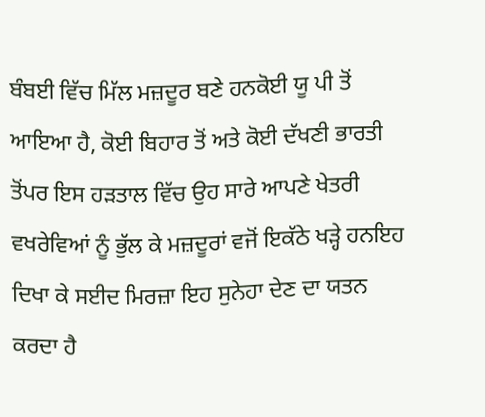ਬੰਬਈ ਵਿੱਚ ਮਿੱਲ ਮਜ਼ਦੂਰ ਬਣੇ ਹਨਕੋਈ ਯੂ ਪੀ ਤੋਂ ਆਇਆ ਹੈ, ਕੋਈ ਬਿਹਾਰ ਤੋਂ ਅਤੇ ਕੋਈ ਦੱਖਣੀ ਭਾਰਤੀ ਤੋਂਪਰ ਇਸ ਹੜਤਾਲ ਵਿੱਚ ਉਹ ਸਾਰੇ ਆਪਣੇ ਖੇਤਰੀ ਵਖਰੇਵਿਆਂ ਨੂੰ ਭੁੱਲ ਕੇ ਮਜ਼ਦੂਰਾਂ ਵਜੋਂ ਇਕੱਠੇ ਖੜ੍ਹੇ ਹਨਇਹ ਦਿਖਾ ਕੇ ਸਈਦ ਮਿਰਜ਼ਾ ਇਹ ਸੁਨੇਹਾ ਦੇਣ ਦਾ ਯਤਨ ਕਰਦਾ ਹੈ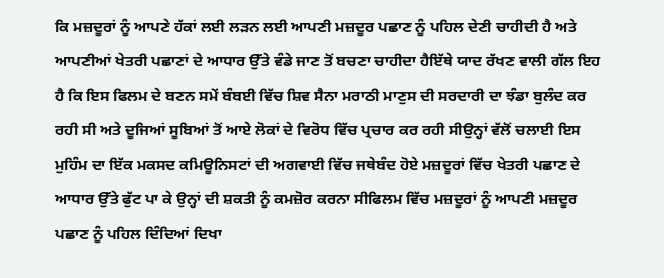ਕਿ ਮਜ਼ਦੂਰਾਂ ਨੂੰ ਆਪਣੇ ਹੱਕਾਂ ਲਈ ਲੜਨ ਲਈ ਆਪਣੀ ਮਜ਼ਦੂਰ ਪਛਾਣ ਨੂੰ ਪਹਿਲ ਦੇਣੀ ਚਾਹੀਦੀ ਹੈ ਅਤੇ ਆਪਣੀਆਂ ਖੇਤਰੀ ਪਛਾਣਾਂ ਦੇ ਆਧਾਰ ਉੱਤੇ ਵੰਡੇ ਜਾਣ ਤੋਂ ਬਚਣਾ ਚਾਹੀਦਾ ਹੈਇੱਥੇ ਯਾਦ ਰੱਖਣ ਵਾਲੀ ਗੱਲ ਇਹ ਹੈ ਕਿ ਇਸ ਫਿਲਮ ਦੇ ਬਣਨ ਸਮੇਂ ਬੰਬਈ ਵਿੱਚ ਸ਼ਿਵ ਸੈਨਾ ਮਰਾਠੀ ਮਾਣੁਸ ਦੀ ਸਰਦਾਰੀ ਦਾ ਝੰਡਾ ਬੁਲੰਦ ਕਰ ਰਹੀ ਸੀ ਅਤੇ ਦੂਜਿਆਂ ਸੂਬਿਆਂ ਤੋਂ ਆਏ ਲੋਕਾਂ ਦੇ ਵਿਰੋਧ ਵਿੱਚ ਪ੍ਰਚਾਰ ਕਰ ਰਹੀ ਸੀਉਨ੍ਹਾਂ ਵੱਲੋਂ ਚਲਾਈ ਇਸ ਮੁਹਿੰਮ ਦਾ ਇੱਕ ਮਕਸਦ ਕਮਿਊਨਿਸਟਾਂ ਦੀ ਅਗਵਾਈ ਵਿੱਚ ਜਥੇਬੰਦ ਹੋਏ ਮਜ਼ਦੂਰਾਂ ਵਿੱਚ ਖੇਤਰੀ ਪਛਾਣ ਦੇ ਆਧਾਰ ਉੱਤੇ ਫੁੱਟ ਪਾ ਕੇ ਉਨ੍ਹਾਂ ਦੀ ਸ਼ਕਤੀ ਨੂੰ ਕਮਜ਼ੋਰ ਕਰਨਾ ਸੀਫਿਲਮ ਵਿੱਚ ਮਜ਼ਦੂਰਾਂ ਨੂੰ ਆਪਣੀ ਮਜ਼ਦੂਰ ਪਛਾਣ ਨੂੰ ਪਹਿਲ ਦਿੰਦਿਆਂ ਦਿਖਾ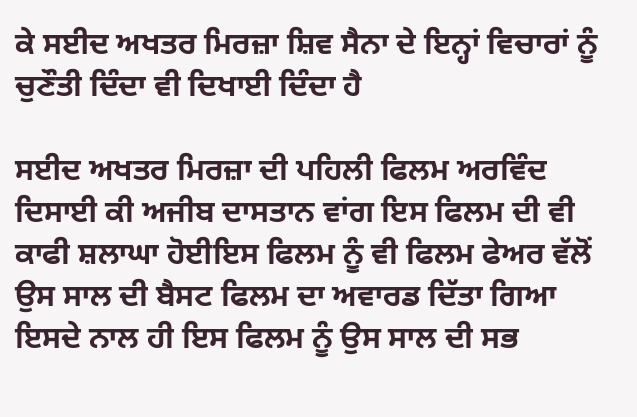ਕੇ ਸਈਦ ਅਖਤਰ ਮਿਰਜ਼ਾ ਸ਼ਿਵ ਸੈਨਾ ਦੇ ਇਨ੍ਹਾਂ ਵਿਚਾਰਾਂ ਨੂੰ ਚੁਣੌਤੀ ਦਿੰਦਾ ਵੀ ਦਿਖਾਈ ਦਿੰਦਾ ਹੈ

ਸਈਦ ਅਖਤਰ ਮਿਰਜ਼ਾ ਦੀ ਪਹਿਲੀ ਫਿਲਮ ਅਰਵਿੰਦ ਦਿਸਾਈ ਕੀ ਅਜੀਬ ਦਾਸਤਾਨ ਵਾਂਗ ਇਸ ਫਿਲਮ ਦੀ ਵੀ ਕਾਫੀ ਸ਼ਲਾਘਾ ਹੋਈਇਸ ਫਿਲਮ ਨੂੰ ਵੀ ਫਿਲਮ ਫੇਅਰ ਵੱਲੋਂ ਉਸ ਸਾਲ ਦੀ ਬੈਸਟ ਫਿਲਮ ਦਾ ਅਵਾਰਡ ਦਿੱਤਾ ਗਿਆ ਇਸਦੇ ਨਾਲ ਹੀ ਇਸ ਫਿਲਮ ਨੂੰ ਉਸ ਸਾਲ ਦੀ ਸਭ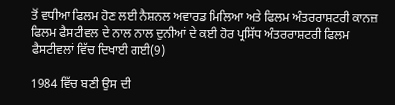ਤੋਂ ਵਧੀਆ ਫਿਲਮ ਹੋਣ ਲਈ ਨੈਸ਼ਨਲ ਅਵਾਰਡ ਮਿਲਿਆ ਅਤੇ ਫਿਲਮ ਅੰਤਰਰਾਸ਼ਟਰੀ ਕਾਨਜ਼ ਫਿਲਮ ਫੈਸਟੀਵਲ ਦੇ ਨਾਲ ਨਾਲ ਦੁਨੀਆਂ ਦੇ ਕਈ ਹੋਰ ਪ੍ਰਸਿੱਧ ਅੰਤਰਰਾਸ਼ਟਰੀ ਫਿਲਮ ਫੈਸਟੀਵਲਾਂ ਵਿੱਚ ਦਿਖਾਈ ਗਈ(9)

1984 ਵਿੱਚ ਬਣੀ ਉਸ ਦੀ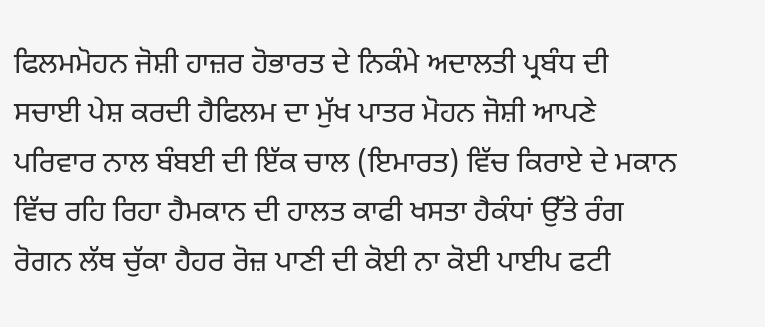ਫਿਲਮਮੋਹਨ ਜੋਸ਼ੀ ਹਾਜ਼ਰ ਹੋਭਾਰਤ ਦੇ ਨਿਕੰਮੇ ਅਦਾਲਤੀ ਪ੍ਰਬੰਧ ਦੀ ਸਚਾਈ ਪੇਸ਼ ਕਰਦੀ ਹੈਫਿਲਮ ਦਾ ਮੁੱਖ ਪਾਤਰ ਮੋਹਨ ਜੋਸ਼ੀ ਆਪਣੇ ਪਰਿਵਾਰ ਨਾਲ ਬੰਬਈ ਦੀ ਇੱਕ ਚਾਲ (ਇਮਾਰਤ) ਵਿੱਚ ਕਿਰਾਏ ਦੇ ਮਕਾਨ ਵਿੱਚ ਰਹਿ ਰਿਹਾ ਹੈਮਕਾਨ ਦੀ ਹਾਲਤ ਕਾਫੀ ਖਸਤਾ ਹੈਕੰਧਾਂ ਉੱਤੇ ਰੰਗ ਰੋਗਨ ਲੱਥ ਚੁੱਕਾ ਹੈਹਰ ਰੋਜ਼ ਪਾਣੀ ਦੀ ਕੋਈ ਨਾ ਕੋਈ ਪਾਈਪ ਫਟੀ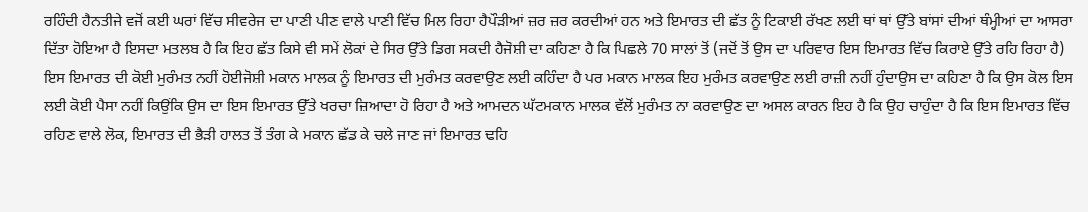ਰਹਿੰਦੀ ਹੈਨਤੀਜੇ ਵਜੋਂ ਕਈ ਘਰਾਂ ਵਿੱਚ ਸੀਵਰੇਜ ਦਾ ਪਾਣੀ ਪੀਣ ਵਾਲੇ ਪਾਣੀ ਵਿੱਚ ਮਿਲ ਰਿਹਾ ਹੈਪੌੜੀਆਂ ਜ਼ਰ ਜ਼ਰ ਕਰਦੀਆਂ ਹਨ ਅਤੇ ਇਮਾਰਤ ਦੀ ਛੱਤ ਨੂੰ ਟਿਕਾਈ ਰੱਖਣ ਲਈ ਥਾਂ ਥਾਂ ਉੱਤੇ ਬਾਂਸਾਂ ਦੀਆਂ ਥੰਮ੍ਹੀਆਂ ਦਾ ਆਸਰਾ ਦਿੱਤਾ ਹੋਇਆ ਹੈ ਇਸਦਾ ਮਤਲਬ ਹੈ ਕਿ ਇਹ ਛੱਤ ਕਿਸੇ ਵੀ ਸਮੇਂ ਲੋਕਾਂ ਦੇ ਸਿਰ ਉੱਤੇ ਡਿਗ ਸਕਦੀ ਹੈਜੋਸ਼ੀ ਦਾ ਕਹਿਣਾ ਹੈ ਕਿ ਪਿਛਲੇ 70 ਸਾਲਾਂ ਤੋਂ (ਜਦੋਂ ਤੋਂ ਉਸ ਦਾ ਪਰਿਵਾਰ ਇਸ ਇਮਾਰਤ ਵਿੱਚ ਕਿਰਾਏ ਉੱਤੇ ਰਹਿ ਰਿਹਾ ਹੈ) ਇਸ ਇਮਾਰਤ ਦੀ ਕੋਈ ਮੁਰੰਮਤ ਨਹੀਂ ਹੋਈਜੋਸ਼ੀ ਮਕਾਨ ਮਾਲਕ ਨੂੰ ਇਮਾਰਤ ਦੀ ਮੁਰੰਮਤ ਕਰਵਾਉਣ ਲਈ ਕਹਿੰਦਾ ਹੈ ਪਰ ਮਕਾਨ ਮਾਲਕ ਇਹ ਮੁਰੰਮਤ ਕਰਵਾਉਣ ਲਈ ਰਾਜ਼ੀ ਨਹੀਂ ਹੁੰਦਾਉਸ ਦਾ ਕਹਿਣਾ ਹੈ ਕਿ ਉਸ ਕੋਲ ਇਸ ਲਈ ਕੋਈ ਪੈਸਾ ਨਹੀਂ ਕਿਉਂਕਿ ਉਸ ਦਾ ਇਸ ਇਮਾਰਤ ਉੱਤੇ ਖਰਚਾ ਜ਼ਿਆਦਾ ਹੋ ਰਿਹਾ ਹੈ ਅਤੇ ਆਮਦਨ ਘੱਟਮਕਾਨ ਮਾਲਕ ਵੱਲੋਂ ਮੁਰੰਮਤ ਨਾ ਕਰਵਾਉਣ ਦਾ ਅਸਲ ਕਾਰਨ ਇਹ ਹੈ ਕਿ ਉਹ ਚਾਹੁੰਦਾ ਹੈ ਕਿ ਇਸ ਇਮਾਰਤ ਵਿੱਚ ਰਹਿਣ ਵਾਲੇ ਲੋਕ, ਇਮਾਰਤ ਦੀ ਭੈੜੀ ਹਾਲਤ ਤੋਂ ਤੰਗ ਕੇ ਮਕਾਨ ਛੱਡ ਕੇ ਚਲੇ ਜਾਣ ਜਾਂ ਇਮਾਰਤ ਢਹਿ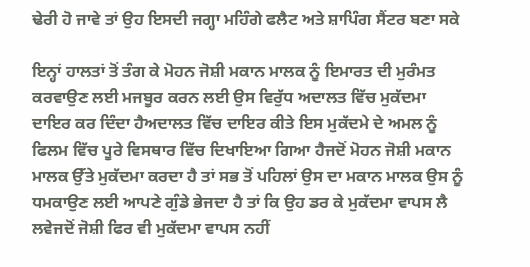ਢੇਰੀ ਹੋ ਜਾਵੇ ਤਾਂ ਉਹ ਇਸਦੀ ਜਗ੍ਹਾ ਮਹਿੰਗੇ ਫਲੈਟ ਅਤੇ ਸ਼ਾਪਿੰਗ ਸੈਂਟਰ ਬਣਾ ਸਕੇ

ਇਨ੍ਹਾਂ ਹਾਲਤਾਂ ਤੋਂ ਤੰਗ ਕੇ ਮੋਹਨ ਜੋਸ਼ੀ ਮਕਾਨ ਮਾਲਕ ਨੂੰ ਇਮਾਰਤ ਦੀ ਮੁਰੰਮਤ ਕਰਵਾਉਣ ਲਈ ਮਜਬੂਰ ਕਰਨ ਲਈ ਉਸ ਵਿਰੁੱਧ ਅਦਾਲਤ ਵਿੱਚ ਮੁਕੱਦਮਾ ਦਾਇਰ ਕਰ ਦਿੰਦਾ ਹੈਅਦਾਲਤ ਵਿੱਚ ਦਾਇਰ ਕੀਤੇ ਇਸ ਮੁਕੱਦਮੇ ਦੇ ਅਮਲ ਨੂੰ ਫਿਲਮ ਵਿੱਚ ਪੂਰੇ ਵਿਸਥਾਰ ਵਿੱਚ ਦਿਖਾਇਆ ਗਿਆ ਹੈਜਦੋਂ ਮੋਹਨ ਜੋਸ਼ੀ ਮਕਾਨ ਮਾਲਕ ਉੱਤੇ ਮੁਕੱਦਮਾ ਕਰਦਾ ਹੈ ਤਾਂ ਸਭ ਤੋਂ ਪਹਿਲਾਂ ਉਸ ਦਾ ਮਕਾਨ ਮਾਲਕ ਉਸ ਨੂੰ ਧਮਕਾਉਣ ਲਈ ਆਪਣੇ ਗੁੰਡੇ ਭੇਜਦਾ ਹੈ ਤਾਂ ਕਿ ਉਹ ਡਰ ਕੇ ਮੁਕੱਦਮਾ ਵਾਪਸ ਲੈ ਲਵੇਜਦੋਂ ਜੋਸ਼ੀ ਫਿਰ ਵੀ ਮੁਕੱਦਮਾ ਵਾਪਸ ਨਹੀਂ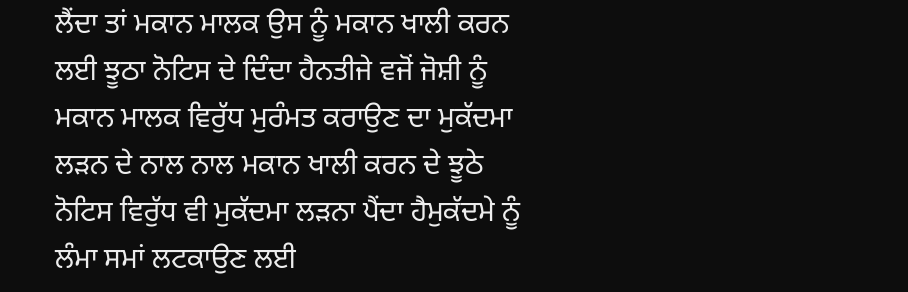ਲੈਂਦਾ ਤਾਂ ਮਕਾਨ ਮਾਲਕ ਉਸ ਨੂੰ ਮਕਾਨ ਖਾਲੀ ਕਰਨ ਲਈ ਝੂਠਾ ਨੋਟਿਸ ਦੇ ਦਿੰਦਾ ਹੈਨਤੀਜੇ ਵਜੋਂ ਜੋਸ਼ੀ ਨੂੰ ਮਕਾਨ ਮਾਲਕ ਵਿਰੁੱਧ ਮੁਰੰਮਤ ਕਰਾਉਣ ਦਾ ਮੁਕੱਦਮਾ ਲੜਨ ਦੇ ਨਾਲ ਨਾਲ ਮਕਾਨ ਖਾਲੀ ਕਰਨ ਦੇ ਝੂਠੇ ਨੋਟਿਸ ਵਿਰੁੱਧ ਵੀ ਮੁਕੱਦਮਾ ਲੜਨਾ ਪੈਂਦਾ ਹੈਮੁਕੱਦਮੇ ਨੂੰ ਲੰਮਾ ਸਮਾਂ ਲਟਕਾਉਣ ਲਈ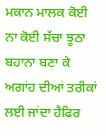ਮਕਾਨ ਮਾਲਕ ਕੋਈ ਨਾ ਕੋਈ ਸੱਚਾ ਝੂਠਾ ਬਹਾਨਾ ਬਣਾ ਕੇ ਅਗਾਂਹ ਦੀਆਂ ਤਰੀਕਾਂ ਲਈ ਜਾਂਦਾ ਹੈਫਿਰ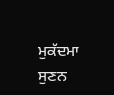ਮੁਕੱਦਮਾ ਸੁਣਨ